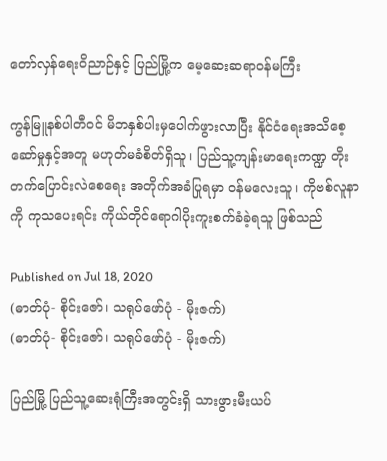တော်လှန်ရေးဝိညာဉ်နှင့် ပြည်မြို့က မေ့ဆေးဆရာဝန်မကြီး

ကွန်မြူနစ်ပါတီဝင် မိဘနှစ်ပါးမှပေါက်ဖွားလာပြီး နိုင်ငံရေးအသိစေ့ဆော်မှုနှင့်အတူ မဟုတ်မခံစိတ်ရှိသူ၊ ပြည်သူ့ကျန်းမာရေးကဏ္ဍ တိုးတက်ပြောင်းလဲစေရေး အတိုက်အခံပြုရမှာ ဝန်မလေးသူ၊ ကိုဗစ်လူနာကို ကုသပေးရင်း ကိုယ်တိုင်ရောဂါပိုးကူးစက်ခံခဲ့ရသူ ဖြစ်သည်

Published on Jul 18, 2020
(ဓာတ်ပုံ- စိုင်းဇော်၊ သရုပ်ဖော်ပုံ - မိုးဇက်)
(ဓာတ်ပုံ- စိုင်းဇော်၊ သရုပ်ဖော်ပုံ - မိုးဇက်)

ပြည်မြို့ ပြည်သူ့ဆေးရုံကြီးအတွင်းရှိ သားဖွားမီးယပ်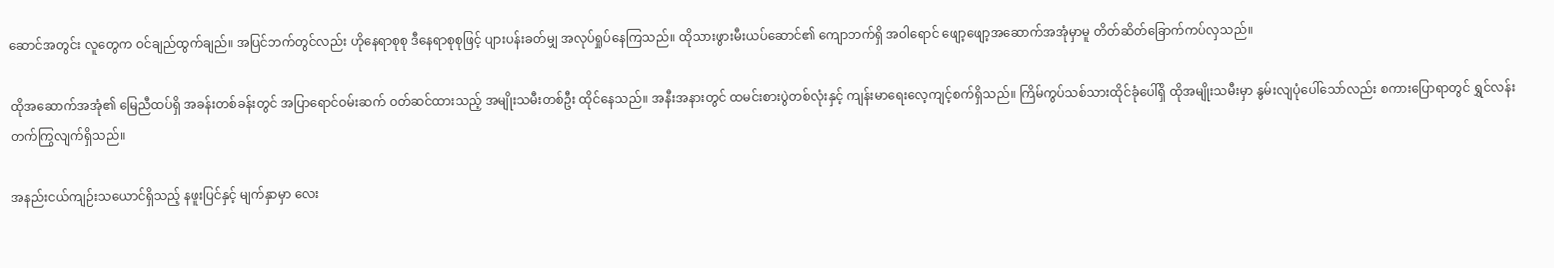ဆောင်အတွင်း လူတွေက ဝင်ချည်ထွက်ချည်။ အပြင်ဘက်တွင်လည်း ဟိုနေရာစုစု ဒီနေရာစုစုဖြင့် ပျားပန်းခတ်မျှ အလုပ်ရှုပ်နေကြသည်။ ထိုသားဖွားမီးယပ်ဆောင်၏ ကျောဘက်ရှိ အဝါရောင် ဖျော့ဖျော့အဆောက်အအုံမှာမူ တိတ်ဆိတ်ခြောက်ကပ်လှသည်။

ထိုအဆောက်အအုံ၏ မြေညီထပ်ရှိ အခန်းတစ်ခန်းတွင် အပြာရောင်ဝမ်းဆက် ဝတ်ဆင်ထားသည့် အမျိုးသမီးတစ်ဦး ထိုင်နေသည်။ အနီးအနားတွင် ထမင်းစားပွဲတစ်လုံးနှင့် ကျန်းမာရေးလေ့ကျင့်စက်ရှိသည်။ ကြိမ်ကွပ်သစ်သားထိုင်ခုံပေါ်ရှိ ထိုအမျိုးသမီးမှာ နွမ်းလျပုံပေါ်သော်လည်း စကားပြောရာတွင် ရွှင်လန်းတက်ကြွလျက်ရှိသည်။

အနည်းငယ်ကျဉ်းသယောင်ရှိသည့် နဖူးပြင်နှင့် မျက်နှာမှာ လေး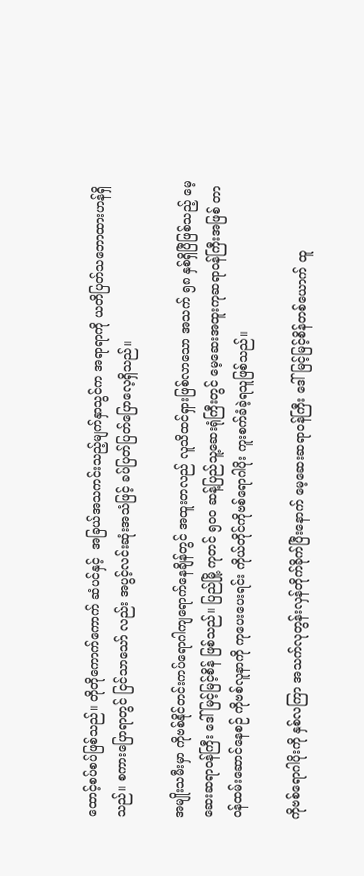ထောင့်စပ်စပ်ဖြစ်သည်။ တိုတိုကောက်ကောက် ဆံပင်နှင့်  အခြယ်အသကင်းသည့်မျက်နှာသွင်က အရာရာကို ယတိပြတ်သဘောထားဟန်ရှိသည်။ စကားပြောရာတွင် ငြင်သာသော် လည်း အပွင့်လင်းဆုံးအသံဖြင့် ခပ်ပြတ်ပြတ်ပြောလေ့ရှိသည်။

အမျိုးသမီးမှာ ကိုဗစ်နိုင်တင်းကပ်ရောဂါကျရောက်နေချိန်တွင် အထူးတလည် လူသိထင်ရှားဖြစ်လာသော အသက် ၅၈ နှစ်ရှိပြီဖြစ်သည့် မေ့ဆေးဆရာဝန်ကြီး ဒေါ်မြင့်မြင့်စိန် ဖြစ်သည်။ ပြည်မြို့ ကုတင် ၅၀၀ ဆန့်ပြည်သူ့ဆေးရုံကြီးတွင် မေ့ဆေးအထူးကုဆရာဝန်ကြီးအဖြစ် တာဝန်ထမ်းဆောင်နေစဉ် ကိုဗစ်လူနာကို ကုပေးပေးရင်း ကိုယ်တိုင်ကိုဗစ်ရောဂါပိုး ကူးစက်ခံခဲ့ရသူဖြစ်သည်။

ကိုဗစ်ရောဂါပိုးကို နှစ်လကြာ အသက်လုတွန်းလှန်တိုက်ခိုက်ပြီးနောက် မေ့ဆေးဆရာဝန်ကြီး ဒေါ်မြင့်မြင့်စိန်တစ်ယောက် ထူ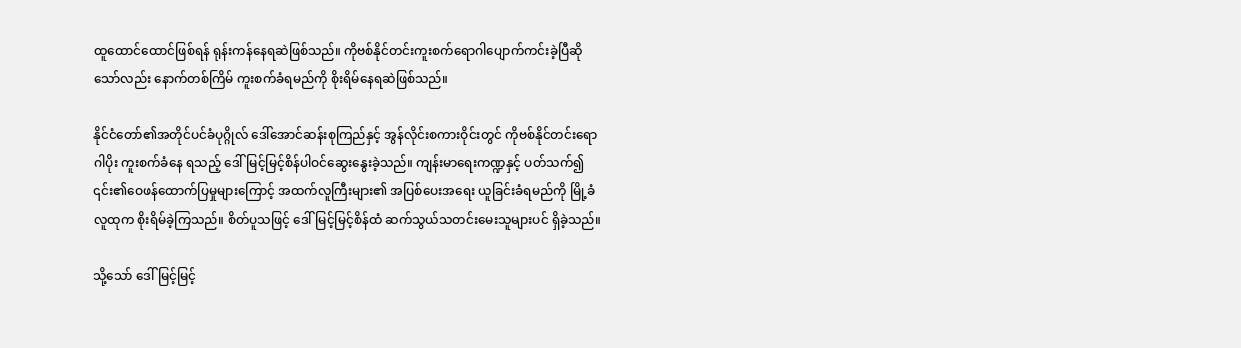ထူထောင်ထောင်ဖြစ်ရန် ရုန်းကန်နေရဆဲဖြစ်သည်။ ကိုဗစ်နိုင်တင်းကူးစက်ရောဂါပျောက်ကင်းခဲ့ပြီဆိုသော်လည်း နောက်တစ်ကြိမ် ကူးစက်ခံရမည်ကို စိုးရိမ်နေရဆဲဖြစ်သည်။

နိုင်ငံတော်၏အတိုင်ပင်ခံပုဂ္ဂိုလ် ဒေါ်အောင်ဆန်းစုကြည်နှင့် အွန်လိုင်းစကားဝိုင်းတွင် ကိုဗစ်နိုင်တင်းရောဂါပိုး ကူးစက်ခံနေ ရသည့် ဒေါ်မြင့်မြင့်စိန်ပါဝင်ဆွေးနွေးခဲ့သည်။ ကျန်းမာရေးကဏ္ဍနှင့် ပတ်သက်၍ ၎င်း၏ဝေဖန်ထောက်ပြမှုများကြောင့် အထက်လူကြီးများ၏ အပြစ်ပေးအရေး ယူခြင်းခံရမည်ကို မြို့ခံလူထုက စိုးရိမ်ခဲ့ကြသည်။ စိတ်ပူသဖြင့် ဒေါ်မြင့်မြင့်စိန်ထံ ဆက်သွယ်သတင်းမေးသူများပင် ရှိခဲ့သည်။

သို့သော် ဒေါ်မြင့်မြင့်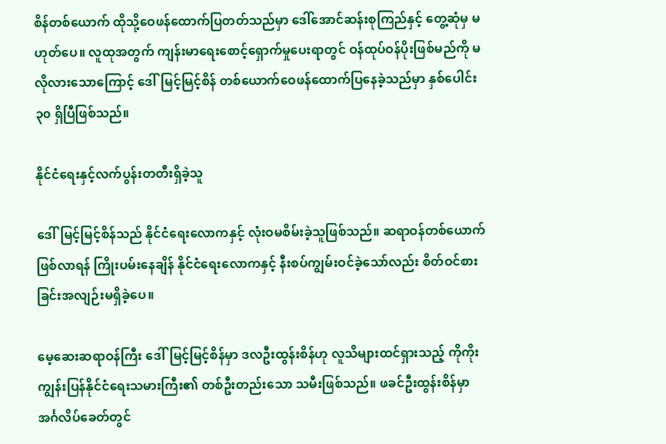စိန်တစ်ယောက် ထိုသို့ဝေဖန်ထောက်ပြတတ်သည်မှာ ဒေါ်အောင်ဆန်းစုကြည်နှင့် တွေ့ဆုံမှ မဟုတ်ပေ။ လူထုအတွက် ကျန်းမာရေးစောင့်ရှောက်မှုပေးရာတွင် ဝန်ထုပ်ဝန်ပိုးဖြစ်မည်ကို မလိုလားသောကြောင့် ဒေါ်မြင့်မြင့်စိန် တစ်ယောက်ဝေဖန်ထောက်ပြနေခဲ့သည်မှာ နှစ်ပေါင်း ၃၀ ရှိပြီဖြစ်သည်။

နိုင်ငံရေးနှင့်လက်ပွန်းတတီးရှိခဲ့သူ

ဒေါ်မြင့်မြင့်စိန်သည် နိုင်ငံရေးလောကနှင့် လုံးဝမစိမ်းခဲ့သူဖြစ်သည်။ ဆရာဝန်တစ်ယောက်ဖြစ်လာရန် ကြိုးပမ်းနေချိန် နိုင်ငံရေးလောကနှင့် နီးစပ်ကျွမ်းဝင်ခဲ့သော်လည်း စိတ်ဝင်စားခြင်းအလျဉ်းမရှိခဲ့ပေ။

မေ့ဆေးဆရာဝန်ကြီး ဒေါ်မြင့်မြင့်စိန်မှာ ဒလဦးထွန်းစိန်ဟု လူသိများထင်ရှားသည့် ကိုကိုးကျွန်းပြန်နိုင်ငံရေးသမားကြီး၏ တစ်ဦးတည်းသော သမီးဖြစ်သည်။ ဖခင်ဦးထွန်းစိန်မှာ အင်္ဂလိပ်ခေတ်တွင်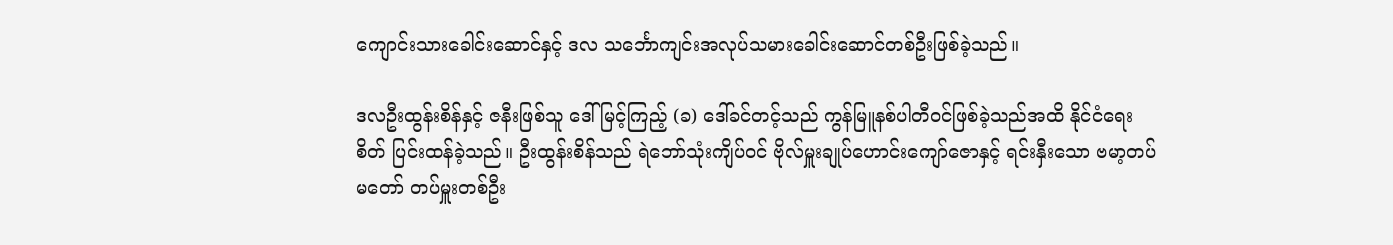ကျောင်းသားခေါင်းဆောင်နှင့် ဒလ သင်္ဘောကျင်းအလုပ်သမားခေါင်းဆောင်တစ်ဦးဖြစ်ခဲ့သည်။

ဒလဦးထွန်းစိန်နှင့် ဇနီးဖြစ်သူ ဒေါ်မြင့်ကြည့် (ခ) ဒေါ်ခင်တင့်သည် ကွန်မြူနစ်ပါတီဝင်ဖြစ်ခဲ့သည်အထိ နိုင်ငံရေးစိတ် ပြင်းထန်ခဲ့သည်။ ဦးထွန်းစိန်သည် ရဲဘော်သုံးကျိပ်ဝင် ဗိုလ်မှူးချုပ်ဟောင်းကျော်ဇောနှင့် ရင်းနှီးသော ဗမာ့တပ်မတော် တပ်မှူးတစ်ဦး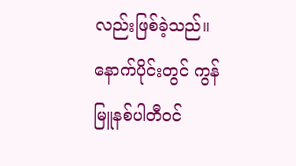လည်းဖြစ်ခဲ့သည်။ နောက်ပိုင်းတွင် ကွန်မြူနစ်ပါတီဝင်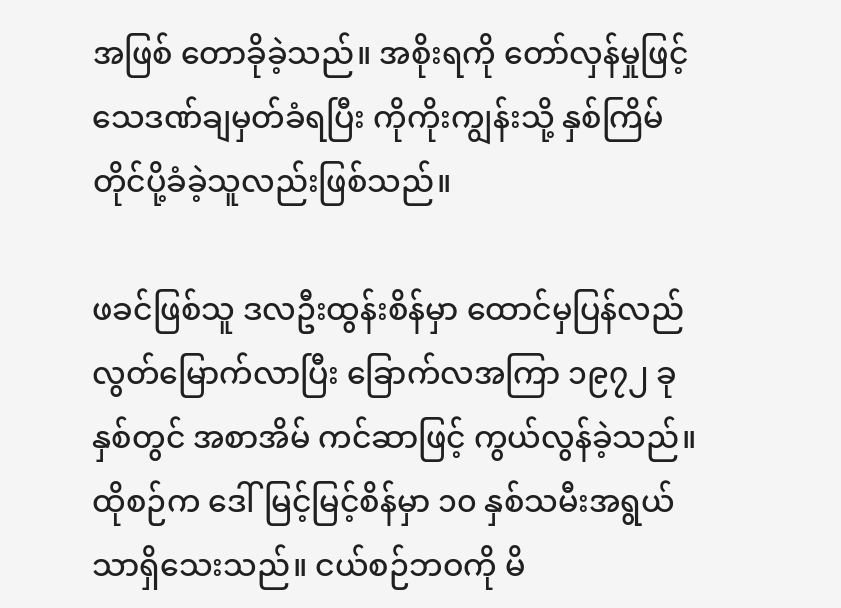အဖြစ် တောခိုခဲ့သည်။ အစိုးရကို တော်လှန်မှုဖြင့် သေဒဏ်ချမှတ်ခံရပြီး ကိုကိုးကျွန်းသို့ နှစ်ကြိမ်တိုင်ပို့ခံခဲ့သူလည်းဖြစ်သည်။

ဖခင်ဖြစ်သူ ဒလဦးထွန်းစိန်မှာ ထောင်မှပြန်လည်လွတ်မြောက်လာပြီး ခြောက်လအကြာ ၁၉၇၂ ခုနှစ်တွင် အစာအိမ် ကင်ဆာဖြင့် ကွယ်လွန်ခဲ့သည်။ ထိုစဉ်က ဒေါ်မြင့်မြင့်စိန်မှာ ၁၀ နှစ်သမီးအရွယ်သာရှိသေးသည်။ ငယ်စဉ်ဘဝကို မိ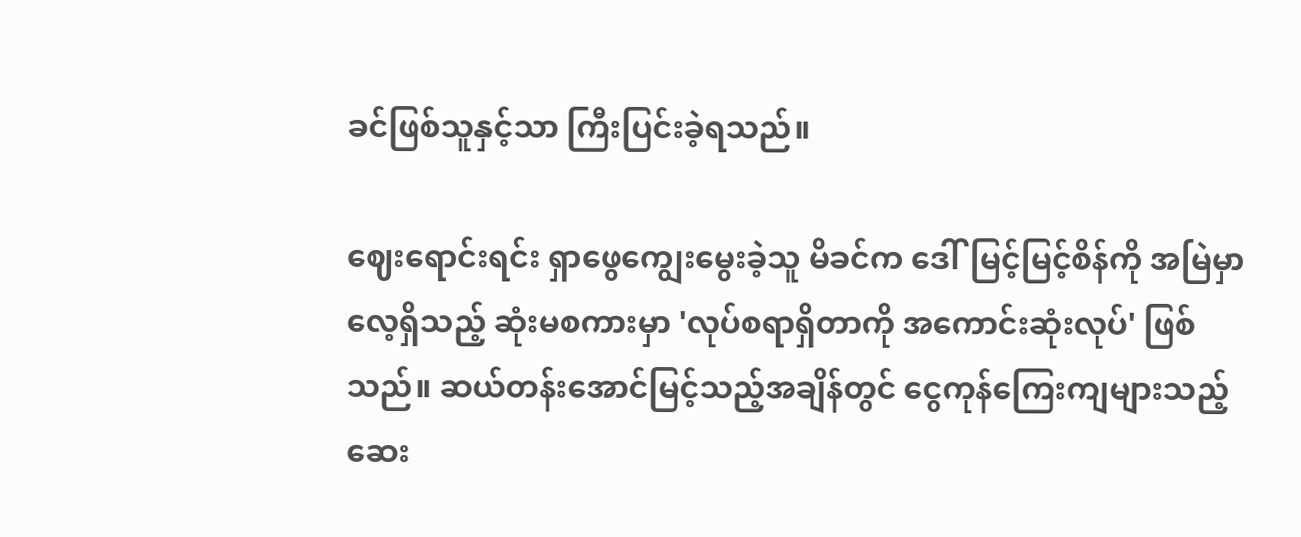ခင်ဖြစ်သူနှင့်သာ ကြီးပြင်းခဲ့ရသည်။

ဈေးရောင်းရင်း ရှာဖွေကျွေးမွေးခဲ့သူ မိခင်က ဒေါ်မြင့်မြင့်စိန်ကို အမြဲမှာလေ့ရှိသည့် ဆုံးမစကားမှာ 'လုပ်စရာရှိတာကို အကောင်းဆုံးလုပ်' ဖြစ်သည်။ ဆယ်တန်းအောင်မြင့်သည့်အချိန်တွင် ငွေကုန်ကြေးကျများသည့် ဆေး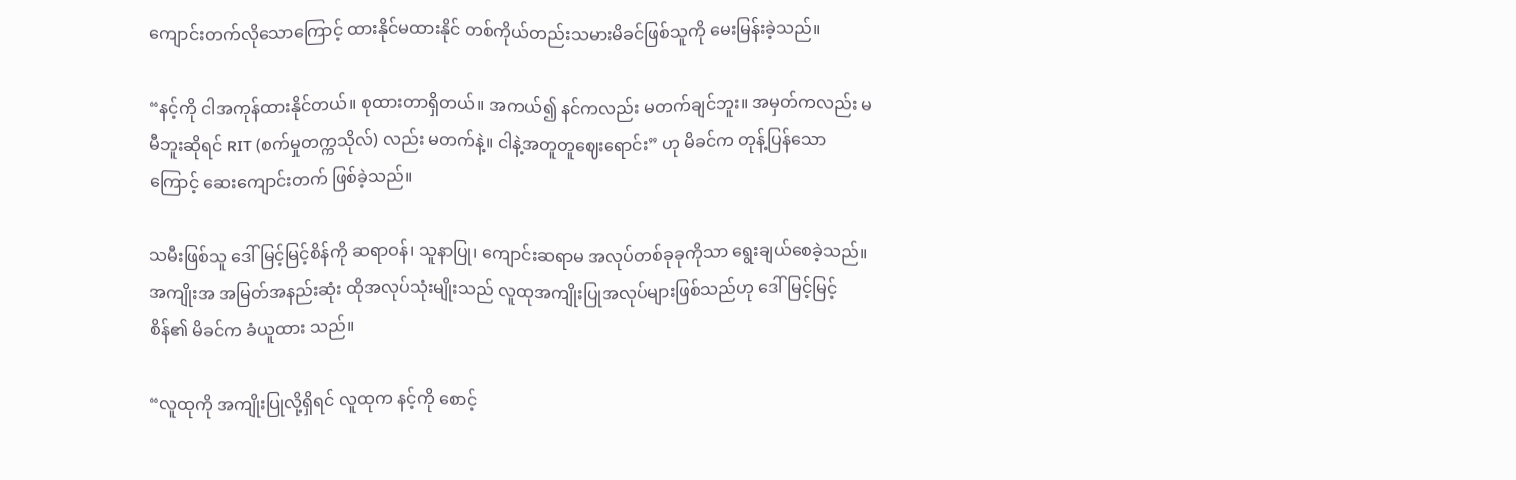ကျောင်းတက်လိုသောကြောင့် ထားနိုင်မထားနိုင် တစ်ကိုယ်တည်းသမားမိခင်ဖြစ်သူကို မေးမြန်းခဲ့သည်။

“နင့်ကို ငါအကုန်ထားနိုင်တယ်။ စုထားတာရှိတယ်။ အကယ်၍ နင်ကလည်း မတက်ချင်ဘူး။ အမှတ်ကလည်း မမီဘူးဆိုရင် RIT (စက်မှုတက္ကသိုလ်) လည်း မတက်နဲ့။ ငါနဲ့အတူတူဈေးရောင်း” ဟု မိခင်က တုန့်ပြန်သောကြောင့် ဆေးကျောင်းတက် ဖြစ်ခဲ့သည်။

သမီးဖြစ်သူ ဒေါ်မြင့်မြင့်စိန်ကို ဆရာဝန်၊ သူနာပြု၊ ကျောင်းဆရာမ အလုပ်တစ်ခုခုကိုသာ ရွေးချယ်စေခဲ့သည်။ အကျိုးအ အမြတ်အနည်းဆုံး ထိုအလုပ်သုံးမျိုးသည် လူထုအကျိုးပြုအလုပ်များဖြစ်သည်ဟု ဒေါ်မြင့်မြင့်စိန်၏ မိခင်က ခံယူထား သည်။

“လူထုကို အကျိုးပြုလို့ရှိရင် လူထုက နင့်ကို စောင့်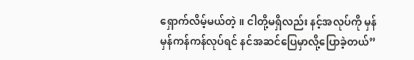ရှောက်လိမ့်မယ်တဲ့။ ငါတို့မရှိလည်း နင့်အလုပ်ကို မှန်မှန်ကန်ကန်လုပ်ရင် နင်အဆင်ပြေမှာလို့ပြောခဲ့တယ်”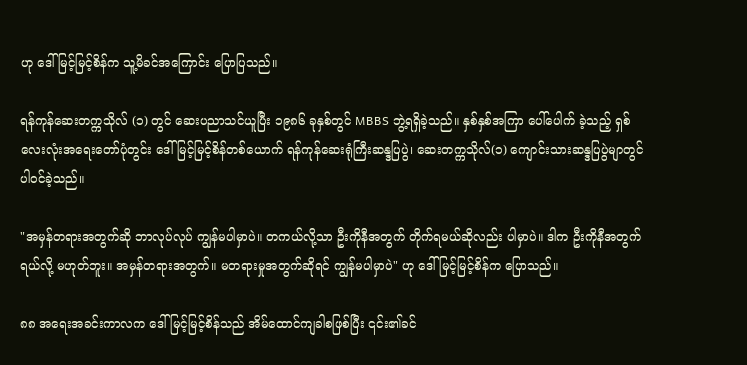ဟု ဒေါ်မြင့်မြင့်စိန်က သူ့မိခင်အကြောင်း ပြောပြသည်။

ရန်ကုန်ဆေးတက္ကသိုလ် (၁) တွင် ဆေးပညာသင်ယူပြီး ၁၉၈၆ ခုနှစ်တွင် MBBS ဘွဲ့ရရှိခဲ့သည်။ နှစ်နှစ်အကြာ ပေါ်ပေါက် ခဲ့သည့် ရှစ်လေးလုံးအရေးတော်ပုံတွင်း ဒေါ်မြင့်မြင့်စိန်တစ်ယောက် ရန်ကုန်ဆေးရုံကြီးဆန္ဒပြပွဲ၊ ဆေးတက္ကသိုလ်(၁) ကျောင်းသားဆန္ဒပြပွဲမျာတွင် ပါဝင်ခဲ့သည်။

"အမှန်တရားအတွက်ဆို ဘာလုပ်လုပ် ကျွန်မပါမှာပဲ။ တကယ်လို့သာ ဦးကိုနီအတွက် တိုက်ရမယ်ဆိုလည်း ပါမှာပဲ။ ဒါက ဦးကိုနီအတွက်ရယ်လို့ မဟုတ်ဘူး။ အမှန်တရားအတွက်။ မတရားမှုအတွက်ဆိုရင် ကျွန်မပါမှာပဲ" ဟု ဒေါ်မြင့်မြင့်စိန်က ပြောသည်။

၈၈ အရေးအခင်းကာလက ဒေါ်မြင့်မြင့်စိန်သည် အိမ်ထောင်ကျခါစဖြစ်ပြီး ၎င်း၏ခင်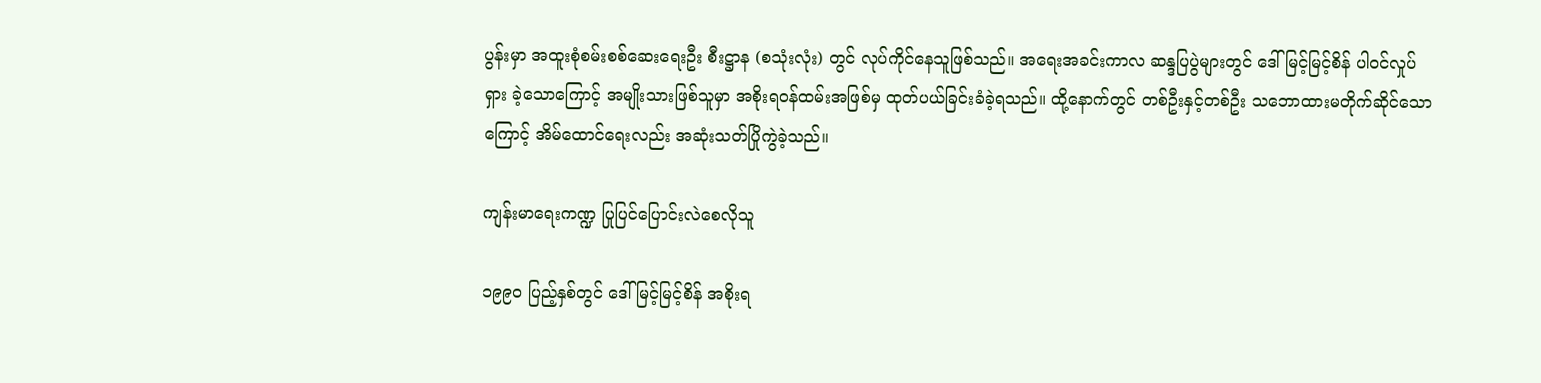ပွန်းမှာ အထူးစုံစမ်းစစ်ဆေးရေးဦး စီးဋ္ဌာန (စသုံးလုံး) တွင် လုပ်ကိုင်နေသူဖြစ်သည်။ အရေးအခင်းကာလ ဆန္ဒပြပွဲများတွင် ဒေါ်မြင့်မြင့်စိန် ပါဝင်လှုပ်ရှား ခဲ့သောကြောင့် အမျိုးသားဖြစ်သူမှာ အစိုးရဝန်ထမ်းအဖြစ်မှ ထုတ်ပယ်ခြင်းခံခဲ့ရသည်။ ထို့နောက်တွင် တစ်ဦးနှင့်တစ်ဦး သဘောထားမတိုက်ဆိုင်သောကြောင့် အိမ်ထောင်ရေးလည်း အဆုံးသတ်ပြိုကွဲခဲ့သည်။

ကျန်းမာရေးကဏ္ဍ ပြုပြင်ပြောင်းလဲစေလိုသူ

၁၉၉၀ ပြည့်နှစ်တွင် ဒေါ်မြင့်မြင့်စိန် အစိုးရ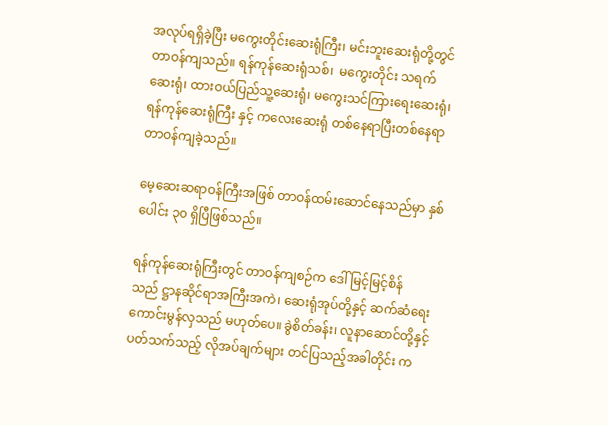အလုပ်ရရှိခဲ့ပြီး မကွေးတိုင်းဆေးရုံကြီး၊ မင်းဘူးဆေးရုံတို့တွင် တာဝန်ကျသည်။ ရန်ကုန်ဆေးရုံသစ်၊  မကွေးတိုင်း သရက်ဆေးရုံ၊ ထားဝယ်ပြည်သူ့ဆေးရုံ၊ မကွေးသင်ကြားရေးဆေးရုံ၊ ရန်ကုန်ဆေးရုံကြီး နှင့် ကလေးဆေးရုံ တစ်နေရာပြီးတစ်နေရာ တာဝန်ကျခဲ့သည်။

မေ့ဆေးဆရာဝန်ကြီးအဖြစ် တာဝန်ထမ်းဆောင်နေသည်မှာ နှစ်ပေါင်း ၃၀ ရှိပြီဖြစ်သည်။

ရန်ကုန်ဆေးရုံကြီးတွင် တာဝန်ကျစဉ်က ဒေါ်မြင့်မြင့်စိန်သည် ဋ္ဌာနဆိုင်ရာအကြီးအကဲ၊ ဆေးရုံအုပ်တို့နှင့် ဆက်ဆံရေး ကောင်းမွန်လှသည် မဟုတ်ပေ။ ခွဲစိတ်ခန်း၊ လူနာဆောင်တို့နှင့်ပတ်သက်သည့် လိုအပ်ချက်များ တင်ပြသည့်အခါတိုင်း က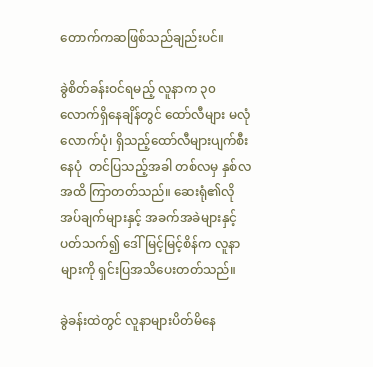တောက်ကဆဖြစ်သည်ချည်းပင်။

ခွဲစိတ်ခန်းဝင်ရမည့် လူနာက ၃၀ လောက်ရှိနေချိန်တွင် ထော်လီများ မလုံလောက်ပုံ၊ ရှိသည့်ထော်လီများပျက်စီးနေပုံ  တင်ပြသည့်အခါ တစ်လမှ နှစ်လအထိ ကြာတတ်သည်။ ဆေးရုံ၏လိုအပ်ချက်များနှင့် အခက်အခဲများနှင့်ပတ်သက်၍ ဒေါ်မြင့်မြင့်စိန်က လူနာများကို ရှင်းပြအသိပေးတတ်သည်။

ခွဲခန်းထဲတွင် လူနာများပိတ်မိနေ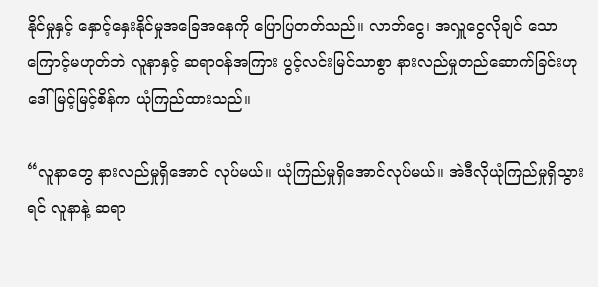နိုင်မှုနှင့် နှောင့်နှေးနိုင်မှုအခြေအနေကို ပြောပြတတ်သည်။ လာဘ်ငွေ၊ အလှူငွေလိုချင် သောကြောင့်မဟုတ်ဘဲ လူနာနှင့် ဆရာဝန်အကြား ပွင့်လင်းမြင်သာစွာ နားလည်မှုတည်ဆောက်ခြင်းဟု ဒေါ်မြင့်မြင့်စိန်က ယုံကြည်ထားသည်။

“လူနာတွေ နားလည်မှုရှိအောင် လုပ်မယ်။ ယုံကြည်မှုရှိအောင်လုပ်မယ်။ အဲဒီလိုယုံကြည်မှုရှိသွားရင် လူနာနဲ့ ဆရာ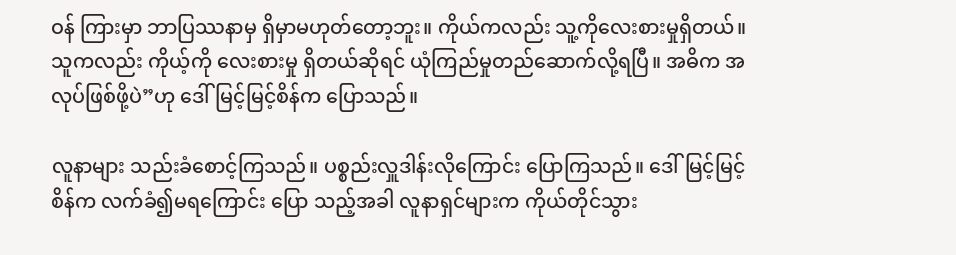ဝန် ကြားမှာ ဘာပြဿနာမှ ရှိမှာမဟုတ်တော့ဘူး။ ကိုယ်ကလည်း သူ့ကိုလေးစားမှုရှိတယ်။ သူကလည်း ကိုယ့်ကို လေးစားမှု ရှိတယ်ဆိုရင် ယုံကြည်မှုတည်ဆောက်လို့ရပြီ။ အဓိက အလုပ်ဖြစ်ဖို့ပဲ”ဟု ဒေါ်မြင့်မြင့်စိန်က ပြောသည်။

လူနာများ သည်းခံစောင့်ကြသည်။ ပစ္စည်းလှူဒါန်းလိုကြောင်း ပြောကြသည်။ ဒေါ်မြင့်မြင့်စိန်က လက်ခံ၍မရကြောင်း ပြော သည့်အခါ လူနာရှင်များက ကိုယ်တိုင်သွား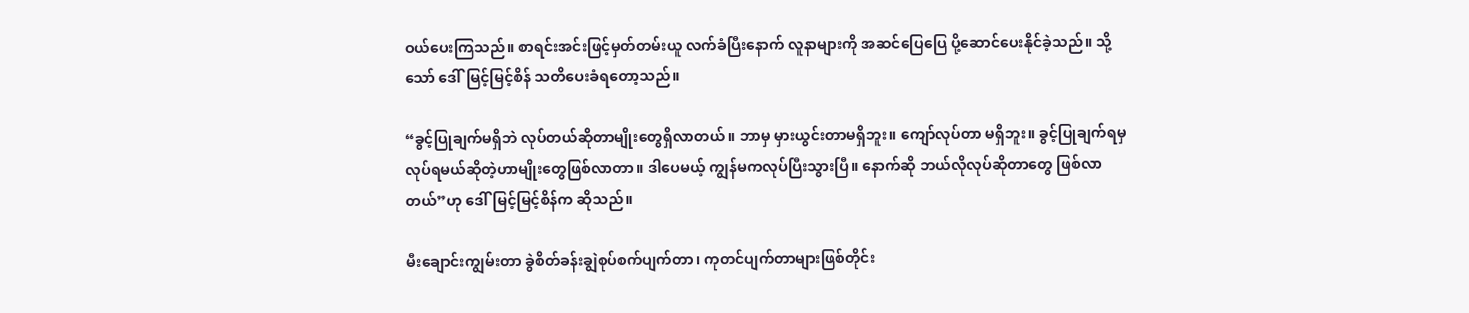ဝယ်ပေးကြသည်။ စာရင်းအင်းဖြင့်မှတ်တမ်းယူ လက်ခံပြီးနောက် လူနာများကို အဆင်ပြေပြေ ပို့ဆောင်ပေးနိုင်ခဲ့သည်။ သို့သော် ဒေါ်မြင့်မြင့်စိန် သတိပေးခံရတော့သည်။

“ခွင့်ပြုချက်မရှိဘဲ လုပ်တယ်ဆိုတာမျိုးတွေရှိလာတယ်။ ဘာမှ မှားယွင်းတာမရှိဘူး။ ကျော်လုပ်တာ မရှိဘူး။ ခွင့်ပြုချက်ရမှ လုပ်ရမယ်ဆိုတဲ့ဟာမျိုးတွေဖြစ်လာတာ။ ဒါပေမယ့် ကျွန်မကလုပ်ပြီးသွားပြီ။ နောက်ဆို ဘယ်လိုလုပ်ဆိုတာတွေ ဖြစ်လာ တယ်”ဟု ဒေါ်မြင့်မြင့်စိန်က ဆိုသည်။

မီးချောင်းကျွမ်းတာ ခွဲစိတ်ခန်းချွဲစုပ်စက်ပျက်တာ၊ ကုတင်ပျက်တာများဖြစ်တိုင်း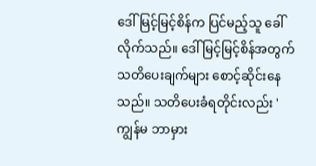ဒေါ်မြင့်မြင့်စိန်က ပြင်မည့်သူ ခေါ်လိုက်သည်။ ဒေါ်မြင့်မြင့်စိန်အတွက် သတိပေးချက်များ စောင့်ဆိုင်းနေသည်။ သတိပေးခံရတိုင်းလည်း 'ကျွန်မ ဘာမှား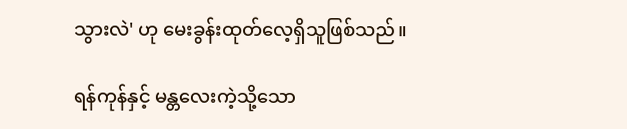သွားလဲ' ဟု မေးခွန်းထုတ်လေ့ရှိသူဖြစ်သည်။

ရန်ကုန်နှင့် မန္တလေးကဲ့သို့သော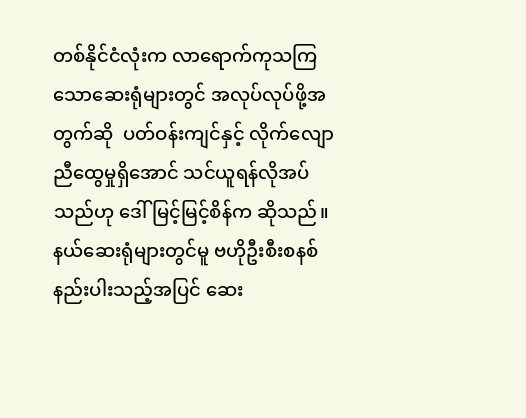တစ်နိုင်ငံလုံးက လာရောက်ကုသကြသောဆေးရုံများတွင် အလုပ်လုပ်ဖို့အတွက်ဆို  ပတ်ဝန်းကျင်နှင့် လိုက်လျောညီထွေမှုရှိအောင် သင်ယူရန်လိုအပ်သည်ဟု ဒေါ်မြင့်မြင့်စိန်က ဆိုသည်။ နယ်ဆေးရုံများတွင်မူ ဗဟိုဦးစီးစနစ်နည်းပါးသည့်အပြင် ဆေး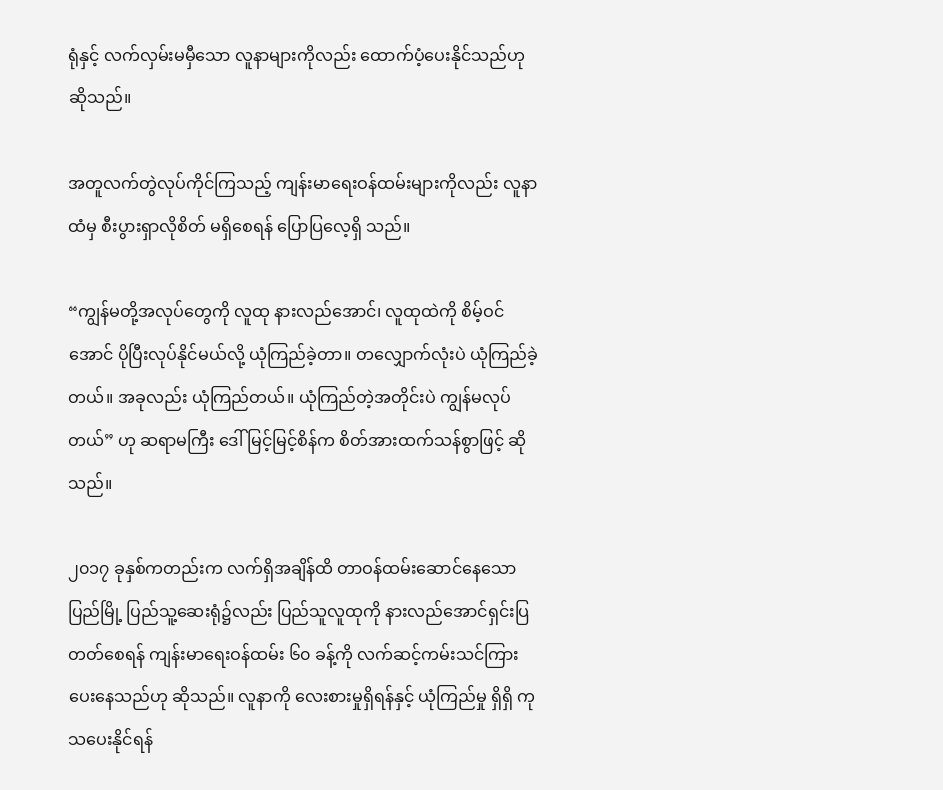ရုံနှင့် လက်လှမ်းမမှီသော လူနာများကိုလည်း ထောက်ပံ့ပေးနိုင်သည်ဟုဆိုသည်။

အတူလက်တွဲလုပ်ကိုင်ကြသည့် ကျန်းမာရေးဝန်ထမ်းများကိုလည်း လူနာထံမှ စီးပွားရှာလိုစိတ် မရှိစေရန် ပြောပြလေ့ရှိ သည်။

“ကျွန်မတို့အလုပ်တွေကို လူထု နားလည်အောင်၊ လူထုထဲကို စိမ့်ဝင်အောင် ပိုပြီးလုပ်နိုင်မယ်လို့ ယုံကြည်ခဲ့တာ။ တလျှောက်လုံးပဲ ယုံကြည်ခဲ့တယ်။ အခုလည်း ယုံကြည်တယ်။ ယုံကြည်တဲ့အတိုင်းပဲ ကျွန်မလုပ်တယ်” ဟု ဆရာမကြီး ဒေါ်မြင့်မြင့်စိန်က စိတ်အားထက်သန်စွာဖြင့် ဆိုသည်။

၂၀၁၇ ခုနှစ်ကတည်းက လက်ရှိအချိန်ထိ တာဝန်ထမ်းဆောင်နေသော ပြည်မြို့ ပြည်သူ့ဆေးရုံ၌လည်း ပြည်သူလူထုကို နားလည်အောင်ရှင်းပြတတ်စေရန် ကျန်းမာရေးဝန်ထမ်း ၆၀ ခန့်ကို လက်ဆင့်ကမ်းသင်ကြားပေးနေသည်ဟု ဆိုသည်။ လူနာကို လေးစားမှုရှိရန်နှင့် ယုံကြည်မှု ရှိရှိ ကုသပေးနိုင်ရန်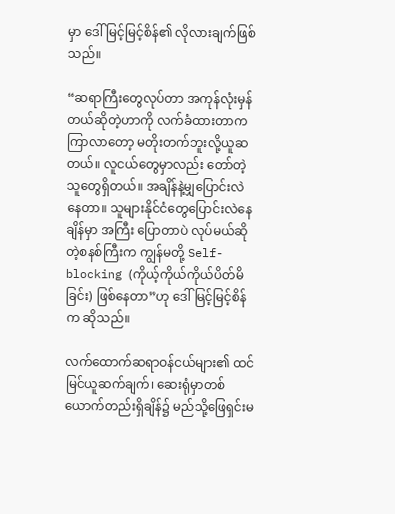မှာ ဒေါ်မြင့်မြင့်စိန်၏ လိုလားချက်ဖြစ်သည်။

“ဆရာကြီးတွေလုပ်တာ အကုန်လုံးမှန်တယ်ဆိုတဲ့ဟာကို လက်ခံထားတာက ကြာလာတော့ မတိုးတက်ဘူးလို့ယူဆတယ်။ လူငယ်တွေမှာလည်း တော်တဲ့သူတွေရှိတယ်။ အချိန်နဲ့မျှပြောင်းလဲနေတာ။ သူများနိုင်ငံတွေပြောင်းလဲနေချိန်မှာ အကြီး ပြောတာပဲ လုပ်မယ်ဆိုတဲ့စနစ်ကြီးက ကျွန်မတို့ Self-blocking (ကိုယ့်ကိုယ်ကိုယ်ပိတ်မိခြင်း) ဖြစ်နေတာ”ဟု ဒေါ်မြင့်မြင့်စိန်က ဆိုသည်။

လက်ထောက်ဆရာဝန်ငယ်များ၏ ထင်မြင်ယူဆက်ချက်၊ ဆေးရုံမှာတစ်ယောက်တည်းရှိချိန်၌ မည်သို့ဖြေရှင်းမ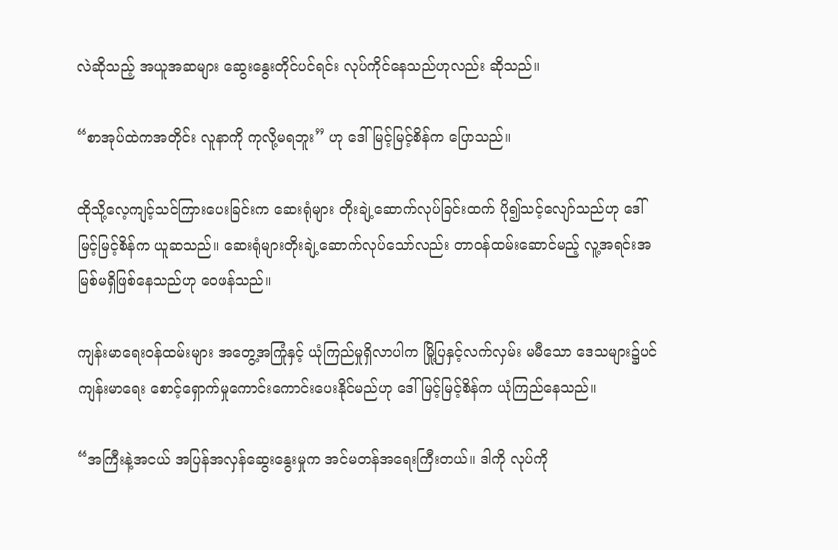လဲဆိုသည့် အယူအဆများ ဆွေးနွေးတိုင်ပင်ရင်း လုပ်ကိုင်နေသည်ဟုလည်း ဆိုသည်။

“စာအုပ်ထဲကအတိုင်း လူနာကို ကုလို့မရဘူး” ဟု ဒေါ်မြင့်မြင့်စိန်က ပြောသည်။

ထိုသို့လေ့ကျင့်သင်ကြားပေးခြင်းက ဆေးရုံများ တိုးချဲ့ဆောက်လုပ်ခြင်းထက် ပို၍သင့်လျော်သည်ဟု ဒေါ်မြင့်မြင့်စိန်က ယူဆသည်။ ဆေးရုံများတိုးချဲ့ဆောက်လုပ်သော်လည်း တာဝန်ထမ်းဆောင်မည့် လူ့အရင်းအမြစ်မရှိဖြစ်နေသည်ဟု ဝေဖန်သည်။

ကျန်းမာရေးဝန်ထမ်းများ အတွေ့အကြုံနှင့် ယုံကြည်မှုရှိလာပါက မြို့ပြနှင့်လက်လှမ်း မမီသော ဒေသများ၌ပင် ကျန်းမာရေး စောင့်ရှောက်မှုကောင်းကောင်းပေးနိုင်မည်ဟု ဒေါ်မြင့်မြင့်စိန်က ယုံကြည်နေသည်။

“အကြီးနဲ့အငယ် အပြန်အလှန်ဆွေးနွေးမှုက အင်မတန်အရေးကြီးတယ်။ ဒါကို လုပ်ကို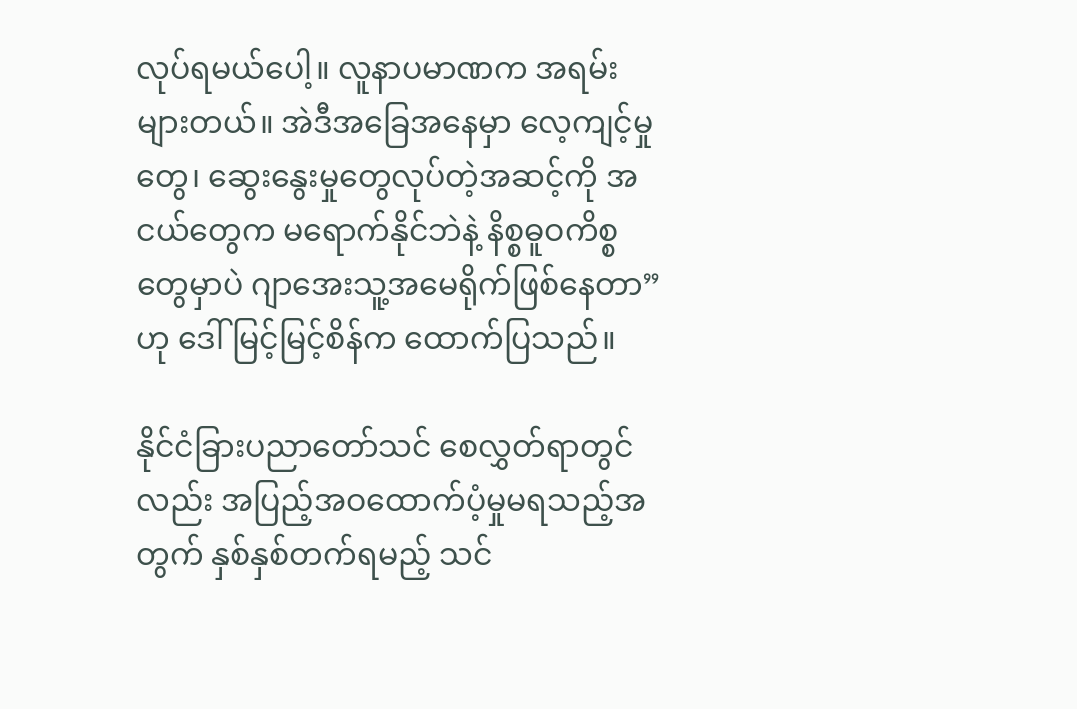လုပ်ရမယ်ပေါ့။ လူနာပမာဏက အရမ်းများတယ်။ အဲဒီအခြေအနေမှာ လေ့ကျင့်မှုတွေ၊ ဆွေးနွေးမှုတွေလုပ်တဲ့အဆင့်ကို အငယ်တွေက မရောက်နိုင်ဘဲနဲ့ နိစ္စဓူဝကိစ္စတွေမှာပဲ ဂျာအေးသူ့အမေရိုက်ဖြစ်နေတာ”ဟု ဒေါ်မြင့်မြင့်စိန်က ထောက်ပြသည်။

နိုင်ငံခြားပညာတော်သင် စေလွှတ်ရာတွင်လည်း အပြည့်အဝထောက်ပံ့မှုမရသည့်အတွက် နှစ်နှစ်တက်ရမည့် သင်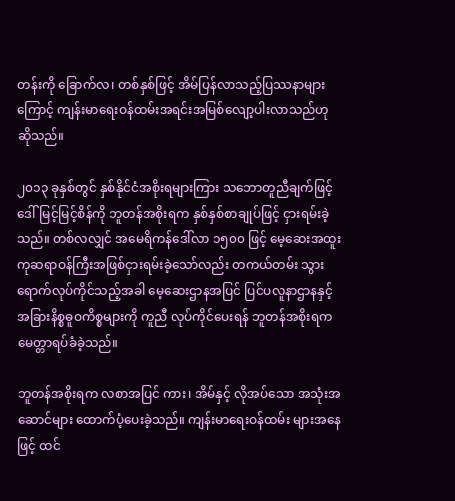တန်းကို ခြောက်လ၊ တစ်နှစ်ဖြင့် အိမ်ပြန်လာသည့်ပြဿနာများကြောင့် ကျန်းမာရေးဝန်ထမ်းအရင်းအမြစ်လျော့ပါးလာသည်ဟု ဆိုသည်။

၂၀၁၃ ခုနှစ်တွင် နှစ်နိုင်ငံအစိုးရများကြား သဘောတူညီချက်ဖြင့် ဒေါ်မြင့်မြင့်စိန်ကို ဘူတန်အစိုးရက နှစ်နှစ်စာချုပ်ဖြင့် ငှားရမ်းခဲ့သည်။ တစ်လလျှင် အမေရိကန်ဒေါ်လာ ၁၅၀၀ ဖြင့် မေ့ဆေးအထူးကုဆရာဝန်ကြီးအဖြစ်ငှားရမ်းခဲ့သော်လည်း တကယ်တမ်း သွားရောက်လုပ်ကိုင်သည့်အခါ မေ့ဆေးဌာနအပြင် ပြင်ပလူနာဌာနနှင့် အခြားနိစ္စဓူဝကိစ္စများကို ကူညီ လုပ်ကိုင်ပေးရန် ဘူတန်အစိုးရက မေတ္တာရပ်ခံခဲ့သည်။

ဘူတန်အစိုးရက လစာအပြင် ကား၊ အိမ်နှင့် လိုအပ်သော အသုံးအဆောင်များ ထောက်ပံ့ပေးခဲ့သည်။ ကျန်းမာရေးဝန်ထမ်း များအနေဖြင့် ထင်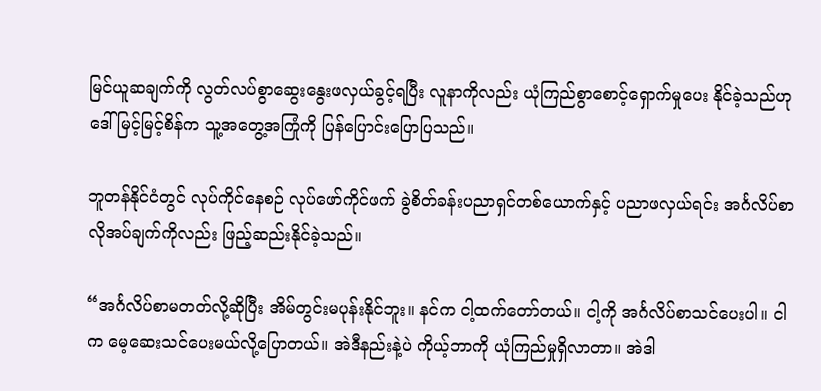မြင်ယူဆချက်ကို လွတ်လပ်စွာဆွေးနွေးဖလှယ်ခွင့်ရပြီး လူနာကိုလည်း ယုံကြည်စွာစောင့်ရှောက်မှုပေး နိုင်ခဲ့သည်ဟု ဒေါ်မြင့်မြင့်စိန်က သူ့အတွေ့အကြုံကို ပြန်ပြောင်းပြောပြသည်။

ဘူတန်နိုင်ငံတွင် လုပ်ကိုင်နေစဉ် လုပ်ဖော်ကိုင်ဖက် ခွဲစိတ်ခန်းပညာရှင်တစ်ယောက်နှင့် ပညာဖလှယ်ရင်း အင်္ဂလိပ်စာ လိုအပ်ချက်ကိုလည်း ဖြည့်ဆည်းနိုင်ခဲ့သည်။

“အင်္ဂလိပ်စာမတတ်လို့ဆိုပြီး အိမ်တွင်းမပုန်းနိုင်ဘူး။ နင်က ငါ့ထက်တော်တယ်။ ငါ့ကို အင်္ဂလိပ်စာသင်ပေးပါ။ ငါက မေ့ဆေးသင်ပေးမယ်လို့ပြောတယ်။ အဲဒီနည်းနဲ့ပဲ ကိုယ့်ဘာကို ယုံကြည်မှုရှိလာတာ။ အဲဒါ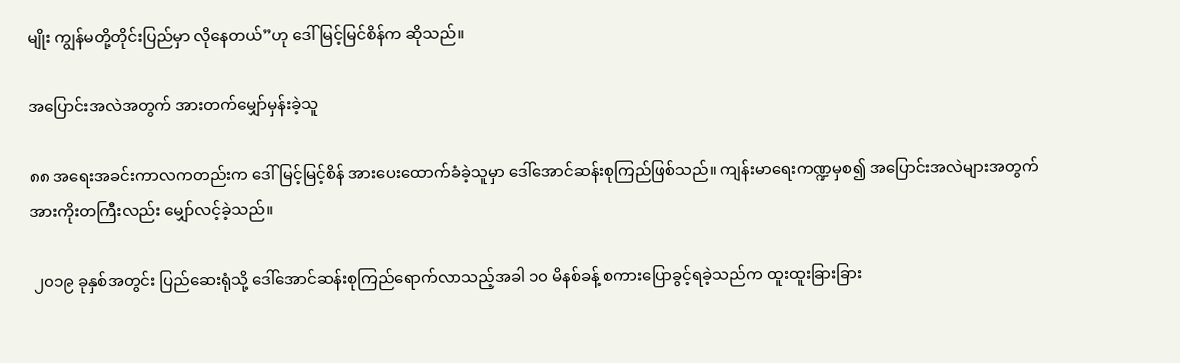မျိုး ကျွန်မတို့တိုင်းပြည်မှာ လိုနေတယ်”ဟု ဒေါ်မြင့်မြင်စိန်က ဆိုသည်။

အပြောင်းအလဲအတွက် အားတက်မျှော်မှန်းခဲ့သူ

၈၈ အရေးအခင်းကာလကတည်းက ဒေါ်မြင့်မြင့်စိန် အားပေးထောက်ခံခဲ့သူမှာ ဒေါ်အောင်ဆန်းစုကြည်ဖြစ်သည်။ ကျန်းမာရေးကဏ္ဍမှစ၍ အပြောင်းအလဲများအတွက် အားကိုးတကြီးလည်း မျှော်လင့်ခဲ့သည်။

 ၂၀၁၉ ခုနှစ်အတွင်း ပြည်ဆေးရုံသို့ ဒေါ်အောင်ဆန်းစုကြည်ရောက်လာသည့်အခါ ၁၀ မိနစ်ခန့် စကားပြောခွင့်ရခဲ့သည်က ထူးထူးခြားခြား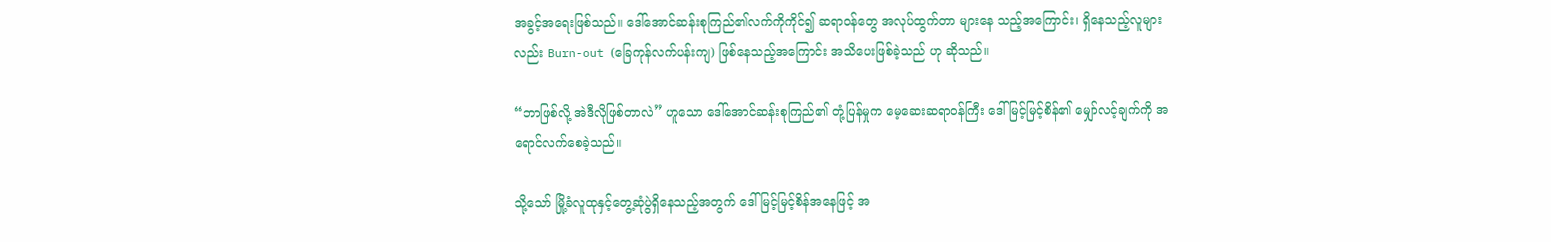အခွင့်အရေးဖြစ်သည်။ ဒေါ်အောင်ဆန်းစုကြည်၏လက်ကိုကိုင်၍ ဆရာဝန်တွေ အလုပ်ထွက်တာ များနေ သည့်အကြောင်း၊ ရှိနေသည့်လူများလည်း Burn-out (ခြေကုန်လက်ပန်းကျ) ဖြစ်နေသည့်အကြောင်း အသိပေးဖြစ်ခဲ့သည် ဟု ဆိုသည်။

“ဘာဖြစ်လို့ အဲဒီလိုဖြစ်တာလဲ” ဟူသော ဒေါ်အောင်ဆန်းစုကြည်၏ တုံ့ပြန်မှုက မေ့ဆေးဆရာဝန်ကြီး ဒေါ်မြင့်မြင့်စိန်၏ မျှော်လင့်ချက်ကို အရောင်လက်စေခဲ့သည်။

သို့သော် မြို့ခံလူထုနှင့်တွေ့ဆုံပွဲရှိနေသည့်အတွက် ဒေါ်မြင့်မြင့်စိန်အနေဖြင့် အ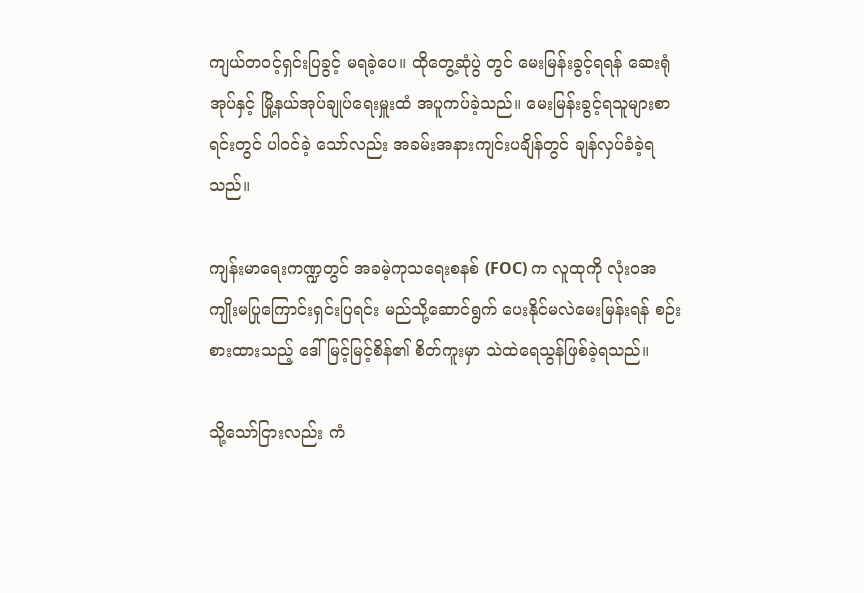ကျယ်တဝင့်ရှင်းပြခွင့် မရခဲ့ပေ။ ထိုတွေ့ဆုံပွဲ တွင် မေးမြန်းခွင့်ရရန် ဆေးရုံအုပ်နှင့် မြို့နယ်အုပ်ချုပ်ရေးမှူးထံ အပူကပ်ခဲ့သည်။ မေးမြန်းခွင့်ရသူများစာရင်းတွင် ပါဝင်ခဲ့ သော်လည်း အခမ်းအနားကျင်းပချိန်တွင် ချန်လှပ်ခံခဲ့ရသည်။

ကျန်းမာရေးကဏ္ဍတွင် အခမဲ့ကုသရေးစနစ် (FOC) က လူထုကို လုံးဝအကျိုးမပြုကြောင်းရှင်းပြရင်း မည်သို့ဆောင်ရွက် ပေးနိုင်မလဲမေးမြန်းရန် စဉ်းစားထားသည့် ဒေါ်မြင့်မြင့်စိန်၏ စိတ်ကူးမှာ သဲထဲရေသွန်ဖြစ်ခဲ့ရသည်။

သို့သော်ငြားလည်း ကံ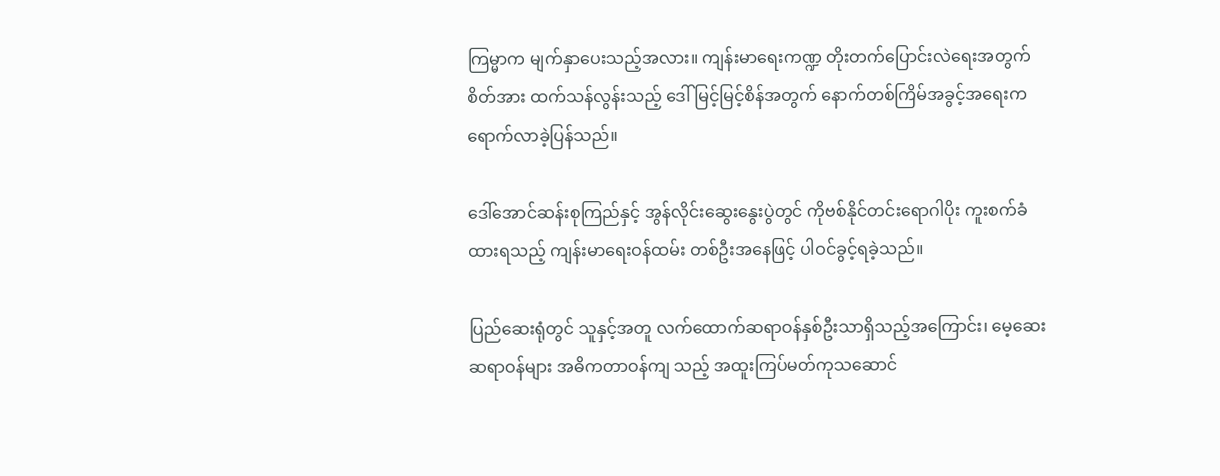ကြမ္မာက မျက်နှာပေးသည့်အလား။ ကျန်းမာရေးကဏ္ဍ တိုးတက်ပြောင်းလဲရေးအတွက် စိတ်အား ထက်သန်လွန်းသည့် ဒေါ်မြင့်မြင့်စိန်အတွက် နောက်တစ်ကြိမ်အခွင့်အရေးက ရောက်လာခဲ့ပြန်သည်။

ဒေါ်အောင်ဆန်းစုကြည်နှင့် အွန်လိုင်းဆွေးနွေးပွဲတွင် ကိုဗစ်နိုင်တင်းရောဂါပိုး ကူးစက်ခံထားရသည့် ကျန်းမာရေးဝန်ထမ်း တစ်ဦးအနေဖြင့် ပါဝင်ခွင့်ရခဲ့သည်။

ပြည်ဆေးရုံတွင် သူနှင့်အတူ လက်ထောက်ဆရာဝန်နှစ်ဦးသာရှိသည့်အကြောင်း၊ မေ့ဆေးဆရာဝန်များ အဓိကတာဝန်ကျ သည့် အထူးကြပ်မတ်ကုသဆောင်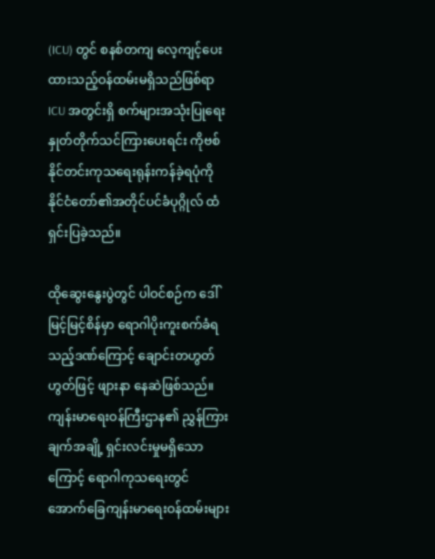(ICU) တွင် စနစ်တကျ လေ့ကျင့်ပေးထားသည့်ဝန်ထမ်းမရှိသည်ဖြစ်ရာ ICU အတွင်းရှိ စက်များအသုံးပြုရေး နှုတ်တိုက်သင်ကြားပေးရင်း ကိုဗစ်နိုင်တင်းကုသရေးရုန်းကန်ခဲ့ရပုံကို နိုင်ငံတော်၏အတိုင်ပင်ခံပုဂ္ဂိုလ် ထံရှင်းပြခဲ့သည်။

ထိုဆွေးနွေးပွဲတွင် ပါဝင်စဉ်က ဒေါ်မြင့်မြင့်စိန်မှာ ရောဂါပိုးကူးစက်ခံရသည့်ဒဏ်ကြောင့် ချောင်းတဟွတ်ဟွတ်ဖြင့် ဖျားနာ နေဆဲဖြစ်သည်။ ကျန်းမာရေးဝန်ကြီးဌာန၏ ညွှန်ကြားချက်အချို့ ရှင်းလင်းမှုမရှိသောကြောင့် ရောဂါကုသရေးတွင် အောက်ခြေကျန်းမာရေးဝန်ထမ်းများ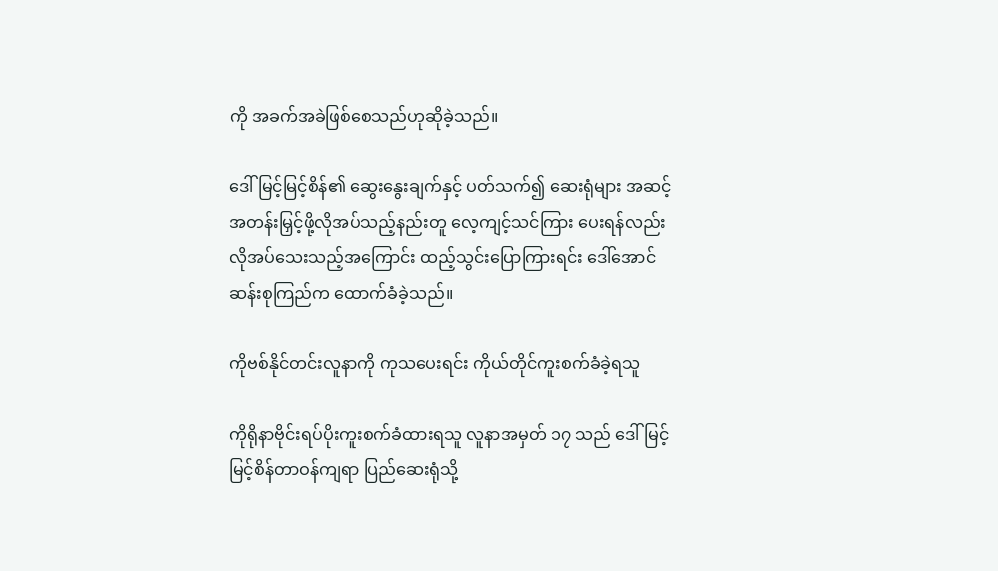ကို အခက်အခဲဖြစ်စေသည်ဟုဆိုခဲ့သည်။

ဒေါ်မြင့်မြင့်စိန်၏ ဆွေးနွေးချက်နှင့် ပတ်သက်၍ ဆေးရုံများ အဆင့်အတန်းမြှင့်ဖို့လိုအပ်သည့်နည်းတူ လေ့ကျင့်သင်ကြား ပေးရန်လည်း လိုအပ်သေးသည့်အကြောင်း ထည့်သွင်းပြောကြားရင်း ဒေါ်အောင်ဆန်းစုကြည်က ထောက်ခံခဲ့သည်။

ကိုဗစ်နိုင်တင်းလူနာကို ကုသပေးရင်း ကိုယ်တိုင်ကူးစက်ခံခဲ့ရသူ

ကိုရိုနာဗိုင်းရပ်ပိုးကူးစက်ခံထားရသူ လူနာအမှတ် ၁၇ သည် ဒေါ်မြင့်မြင့်စိန်တာဝန်ကျရာ ပြည်ဆေးရုံသို့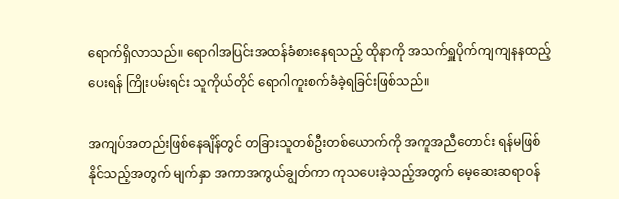ရောက်ရှိလာသည်။ ရောဂါအပြင်းအထန်ခံစားနေရသည့် ထိုနာကို အသက်ရှူပိုက်ကျကျနနထည့်ပေးရန် ကြိုးပမ်းရင်း သူကိုယ်တိုင် ရောဂါကူးစက်ခံခဲ့ရခြင်းဖြစ်သည်။

အကျပ်အတည်းဖြစ်နေချိန်တွင် တခြားသူတစ်ဦးတစ်ယောက်ကို အကူအညီတောင်း ရန်မဖြစ်နိုင်သည့်အတွက် မျက်နှာ အကာအကွယ်ချွတ်ကာ ကုသပေးခဲ့သည့်အတွက် မေ့ဆေးဆရာဝန်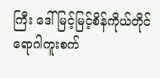ကြီး ဒေါ်မြင့်မြင့်စိန်ကိုယ်တိုင် ရောဂါကူးစက်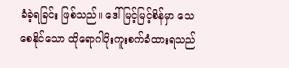ခံခဲ့ရခြင်း ဖြစ်သည်။ ဒေါ်မြင့်မြင့်စိန်မှာ သေစေနိုင်သော ထိုရောဂါပိုးကူးစက်ခံထားရသည်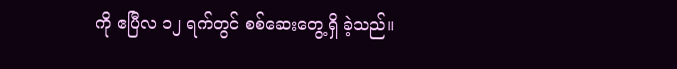ကို ဧပြီလ ၁၂ ရက်တွင် စစ်ဆေးတွေ့ရှိ ခဲ့သည်။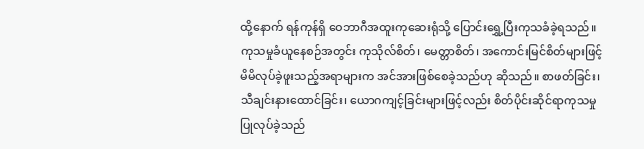ထို့နောက် ရန်ကုန်ရှိ ဝေဘာဂီအထူးကုဆေးရုံသို့ ပြောင်းရွှေ့ပြီးကုသခံခဲ့ရသည်။ ကုသမှုခံယူနေစဉ်အတွင်း ကုသိုလ်စိတ်၊ မေတ္တာစိတ်၊ အကောင်းမြင်စိတ်များဖြင့် မိမိလုပ်ခဲ့ဖူးသည့်အရာများက အင်အားဖြစ်စေခဲ့သည်ဟု ဆိုသည်။ စာဖတ်ခြင်း၊ သီချင်းနားထောင်ခြင်း၊ ယောဂကျင့်ခြင်းများဖြင့်လည်း စိတ်ပိုင်းဆိုင်ရာကုသမှုပြုလုပ်ခဲ့သည်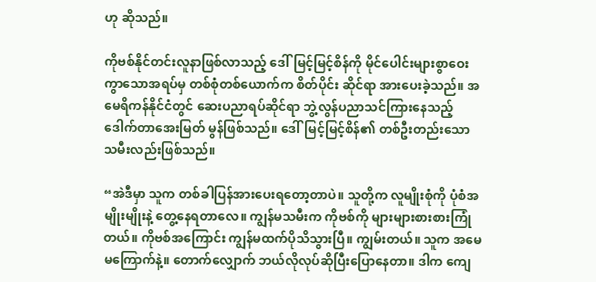ဟု ဆိုသည်။

ကိုဗစ်နိုင်တင်းလူနာဖြစ်လာသည့် ဒေါ်မြင့်မြင့်စိန်ကို မိုင်ပေါင်းများစွာဝေးကွာသောအရပ်မှ တစ်စုံတစ်ယောက်က စိတ်ပိုင်း ဆိုင်ရာ အားပေးခဲ့သည်။ အမေရိကန်နိုင်ငံတွင် ဆေးပညာရပ်ဆိုင်ရာ ဘွဲ့လွန်ပညာသင်ကြားနေသည့် ဒေါက်တာအေးမြတ် မွန်ဖြစ်သည်။ ဒေါ်မြင့်မြင့်စိန်၏ တစ်ဦးတည်းသော သမီးလည်းဖြစ်သည်။

“အဲဒီမှာ သူက တစ်ခါပြန်အားပေးရတော့တာပဲ။ သူတို့က လူမျိုးစုံကို ပုံစံအမျိုးမျိုးနဲ့ တွေ့နေရတာလေ။ ကျွန်မသမီးက ကိုဗစ်ကို များများစားစားကြုံတယ်။ ကိုဗစ်အကြောင်း ကျွန်မထက်ပိုသိသွားပြီ။ ကျွမ်းတယ်။ သူက အမေမကြောက်နဲ့။ တောက်လျှောက် ဘယ်လိုလုပ်ဆိုပြီးပြောနေတာ။ ဒါက ကျေ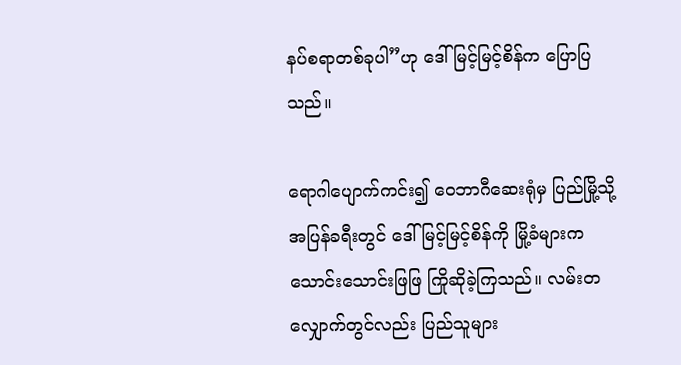နပ်စရာတစ်ခုပါ”ဟု ဒေါ်မြင့်မြင့်စိန်က ပြောပြသည်။

ရောဂါပျောက်ကင်း၍ ဝေဘာဂီဆေးရုံမှ ပြည်မြို့သို့ အပြန်ခရီးတွင် ဒေါ်မြင့်မြင့်စိန်ကို မြို့ခံများက သောင်းသောင်းဖြဖြ ကြိုဆိုခဲ့ကြသည်။ လမ်းတလျှောက်တွင်လည်း ပြည်သူများ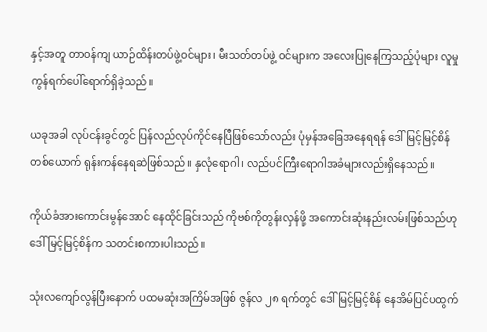နှင့်အတူ တာဝန်ကျ ယာဉ်ထိန်းတပ်ဖွဲ့ဝင်များ၊ မီးသတ်တပ်ဖွဲ့ ဝင်များက အလေးပြုနေကြသည့်ပုံများ လူမှုကွန်ရက်ပေါ်ရောက်ရှိခဲ့သည်။

ယခုအခါ လုပ်ငန်းခွင်တွင် ပြန်လည်လုပ်ကိုင်နေပြီဖြစ်သော်လည်း ပုံမှန်အခြေအနေရရန် ဒေါ်မြင့်မြင့်စိန်တစ်ယောက် ရုန်းကန်နေရဆဲဖြစ်သည်။ နှလုံရောဂါ၊ လည်ပင်ကြီးရောဂါအခံများလည်းရှိနေသည်။

ကိုယ်ခံအားကောင်းမွန်အောင် နေထိုင်ခြင်းသည် ကိုဗစ်ကိုတွန်းလှန်ဖို့ အကောင်းဆုံးနည်းလမ်းဖြစ်သည်ဟု ဒေါ်မြင့်မြင့်စိန်က သတင်းစကားပါးသည်။

သုံးလကျော်လွန်ပြီးနောက် ပထမဆုံးအကြိမ်အဖြစ် ဇွန်လ ၂၈ ရက်တွင် ဒေါ်မြင့်မြင့်စိန် နေအိမ်ပြင်ပထွက်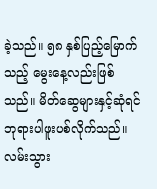ခဲ့သည်။ ၅၈ နှစ်ပြည့်မြောက်သည့် မွေးနေ့လည်းဖြစ်သည်။ မိတ်ဆွေများနှင့်ဆုံရင် ဘုရားပါဖူးပစ်လိုက်သည်။ လမ်းသွား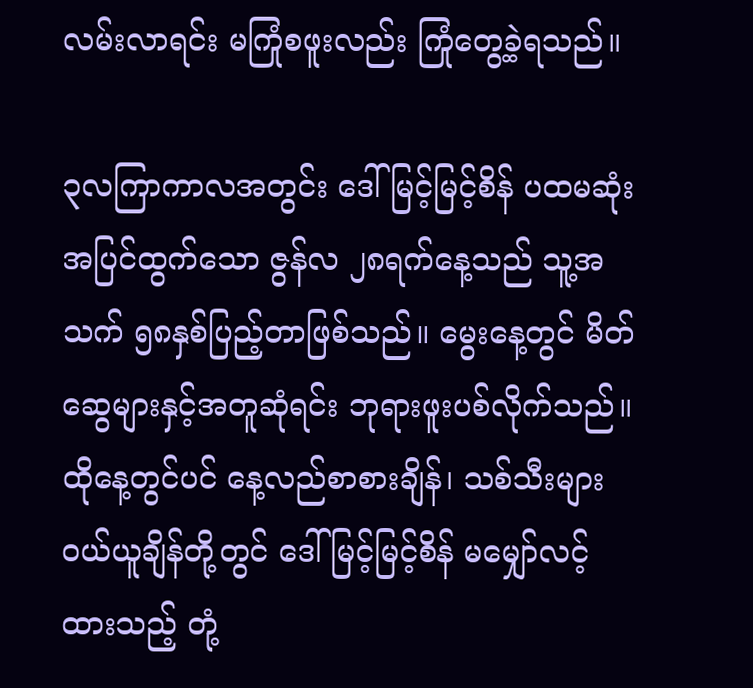လမ်းလာရင်း မကြုံစဖူးလည်း ကြုံတွေ့ခဲ့ရသည်။

၃လကြာကာလအတွင်း ဒေါ်မြင့်မြင့်စိန် ပထမဆုံးအပြင်ထွက်သော ဇွန်လ ၂၈ရက်နေ့သည် သူ့အသက် ၅၈နှစ်ပြည့်တာဖြစ်သည်။ မွေးနေ့တွင် မိတ်ဆွေများနှင့်အတူဆုံရင်း ဘုရားဖူးပစ်လိုက်သည်။ ထိုနေ့တွင်ပင် နေ့လည်စာစားချိန်၊ သစ်သီးများဝယ်ယူချိန်တို့တွင် ဒေါ်မြင့်မြင့်စိန် မမျှော်လင့်ထားသည့် တုံ့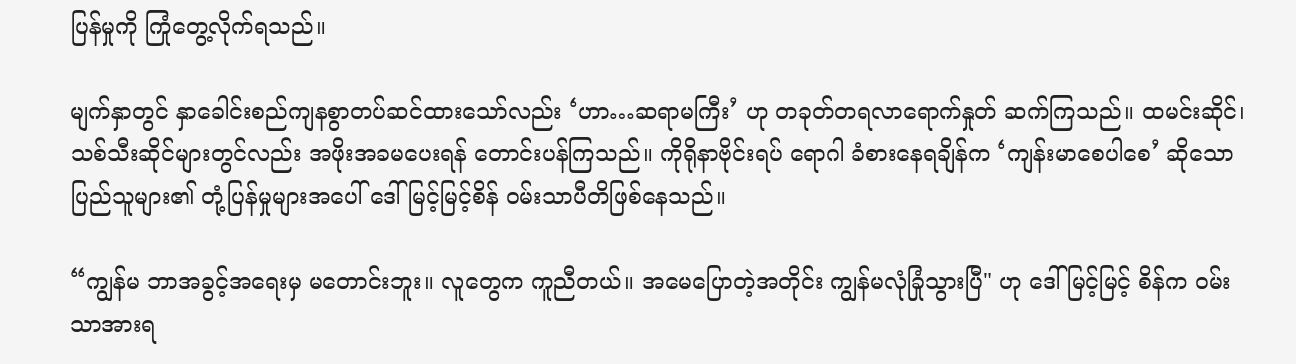ပြန်မှုကို ကြုံတွေ့လိုက်ရသည်။

မျက်နှာတွင် နှာခေါင်းစည်ကျနစွာတပ်ဆင်ထားသော်လည်း ‘ဟာ…ဆရာမကြီး’ ဟု တခုတ်တရလာရောက်နှုတ် ဆက်ကြသည်။ ထမင်းဆိုင်၊ သစ်သီးဆိုင်များတွင်လည်း အဖိုးအခမပေးရန် တောင်းပန်ကြသည်။ ကိုရိုနာဗိုင်းရပ် ရောဂါ ခံစားနေရချိန်က ‘ကျန်းမာစေပါစေ’ ဆိုသော ပြည်သူများ၏ တုံ့ပြန်မှုများအပေါ် ဒေါ်မြင့်မြင့်စိန် ဝမ်းသာပီတိဖြစ်နေသည်။

“ကျွန်မ ဘာအခွင့်အရေးမှ မတောင်းဘူး။ လူတွေက ကူညီတယ်။ အမေပြောတဲ့အတိုင်း ကျွန်မလုံခြုံသွားပြီ" ဟု ဒေါ်မြင့်မြင့် စိန်က ဝမ်းသာအားရ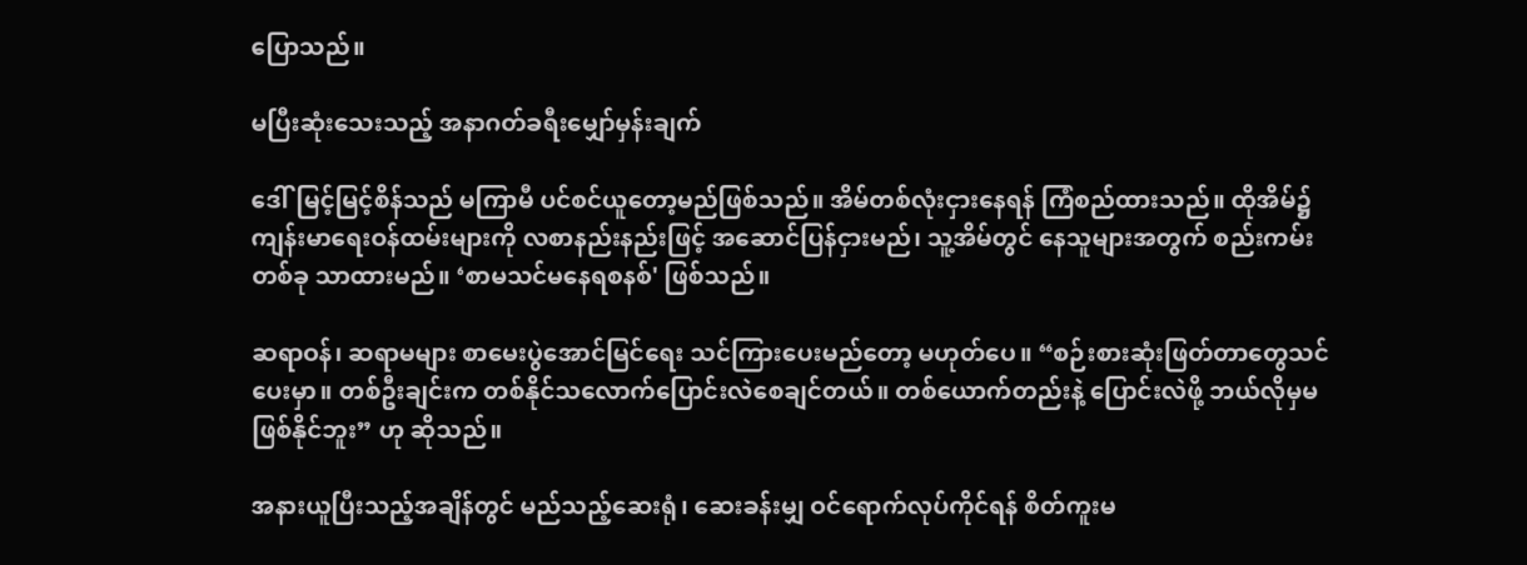ပြောသည်။

မပြီးဆုံးသေးသည့် အနာဂတ်ခရီးမျှော်မှန်းချက်

ဒေါ်မြင့်မြင့်စိန်သည် မကြာမီ ပင်စင်ယူတော့မည်ဖြစ်သည်။ အိမ်တစ်လုံးငှားနေရန် ကြံစည်ထားသည်။ ထိုအိမ်၌ ကျန်းမာရေးဝန်ထမ်းများကို လစာနည်းနည်းဖြင့် အဆောင်ပြန်ငှားမည်၊ သူ့အိမ်တွင် နေသူများအတွက် စည်းကမ်းတစ်ခု သာထားမည်။ ‘စာမသင်မနေရစနစ်' ဖြစ်သည်။

ဆရာဝန်၊ ဆရာမများ စာမေးပွဲအောင်မြင်ရေး သင်ကြားပေးမည်တော့ မဟုတ်ပေ။ “စဉ်းစားဆုံးဖြတ်တာတွေသင်ပေးမှာ။ တစ်ဦးချင်းက တစ်နိုင်သလောက်ပြောင်းလဲစေချင်တယ်။ တစ်ယောက်တည်းနဲ့ ပြောင်းလဲဖို့ ဘယ်လိုမှမဖြစ်နိုင်ဘူး” ဟု ဆိုသည်။

အနားယူပြီးသည့်အချိန်တွင် မည်သည့်ဆေးရုံ၊ ဆေးခန်းမျှ ဝင်ရောက်လုပ်ကိုင်ရန် စိတ်ကူးမ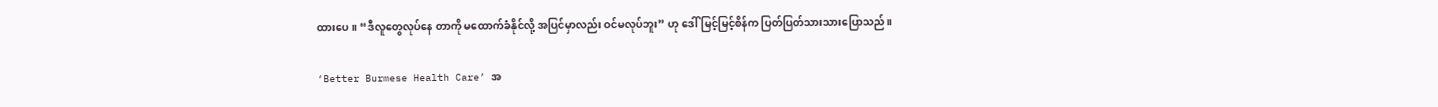ထားပေ။ “ဒီလူတွေလုပ်နေ တာကို မထောက်ခံနိုင်လို့ အပြင်မှာလည်း ဝင်မလုပ်ဘူး” ဟု ဒေါ်မြင့်မြင့်စိန်က ပြတ်ပြတ်သားသားပြောသည်။

‘Better Burmese Health Care’ အ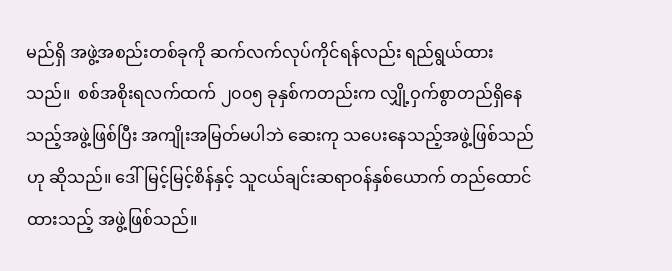မည်ရှိ အဖွဲ့အစည်းတစ်ခုကို ဆက်လက်လုပ်ကိုင်ရန်လည်း ရည်ရွယ်ထားသည်။  စစ်အစိုးရလက်ထက် ၂၀၀၅ ခုနှစ်ကတည်းက လျှို့ဝှက်စွာတည်ရှိနေသည့်အဖွဲ့ဖြစ်ပြီး အကျိုးအမြတ်မပါဘဲ ဆေးကု သပေးနေသည့်အဖွဲ့ဖြစ်သည်ဟု ဆိုသည်။ ဒေါ်မြင့်မြင့်စိန်နှင့် သူငယ်ချင်းဆရာဝန်နှစ်ယောက် တည်ထောင်ထားသည့် အဖွဲ့ဖြစ်သည်။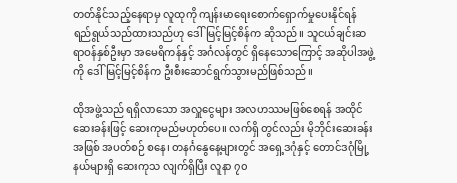တတ်နိုင်သည့်နေရာမှ လူထုကို ကျန်းမာရေးစောက်ရှောက်မှုပေးနိုင်ရန် ရည်ရွယ်သည်ထားသည်ဟု ဒေါ်မြင့်မြင့်စိန်က ဆိုသည်။ သူငယ်ချင်းဆရာဝန်နှစ်ဦးမှာ အမေရိကန်နှင့် အင်္ဂလန်တွင် ရှိနေသောကြောင့် အဆိုပါအဖွဲ့ကို ဒေါ်မြင့်မြင့်စိန်က ဦးစီးဆောင်ရွက်သွားမည်ဖြစ်သည်။

ထိုအဖွဲ့သည် ရရှိလာသော အလှူငွေများ အလဟဿမဖြစ်စေရန် အထိုင်ဆေးခန်းဖြင့် ဆေးကုမည်မဟုတ်ပေ။ လက်ရှိ တွင်လည်း မိုဘိုင်းဆေးခန်းအဖြစ် အပတ်စဉ် စနေ၊ တနင်္ဂနွေနေ့များတွင် အရှေ့ဒဂုံနှင့် တောင်ဒဂုံမြို့နယ်များရှိ ဆေးကုသ လျက်ရှိပြီး လူနာ ၇၀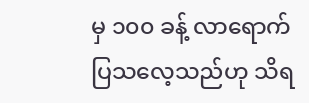မှ ၁၀၀ ခန့် လာရောက်ပြသလေ့သည်ဟု သိရ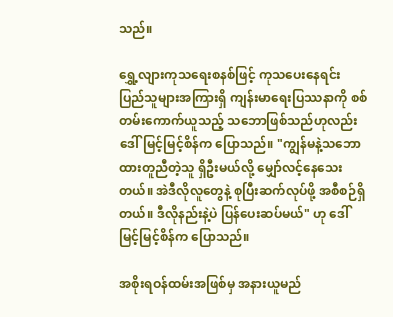သည်။

ရွှေ့လျားကုသရေးစနစ်ဖြင့် ကုသပေးနေရင်း ပြည်သူများအကြားရှိ ကျန်းမာရေးပြဿနာကို စစ်တမ်းကောက်ယူသည့် သဘောဖြစ်သည်ဟုလည်း ဒေါ်မြင့်မြင့်စိန်က ပြောသည်။ "ကျွန်မနဲ့သဘောထားတူညီတဲ့သူ ရှိဦးမယ်လို့ မျှော်လင့်နေသေး တယ်။ အဲဒီလိုလူတွေနဲ့ စုပြီးဆက်လုပ်ဖို့ အစီစဉ်ရှိတယ်။ ဒီလိုနည်းနဲ့ပဲ ပြန်ပေးဆပ်မယ်" ဟု ဒေါ်မြင့်မြင့်စိန်က ပြောသည်။

အစိုးရဝန်ထမ်းအဖြစ်မှ အနားယူမည်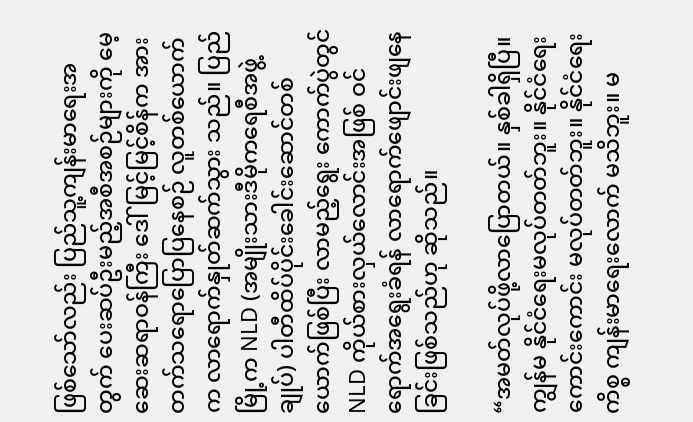ဖြစ်သော်လည်း ပြည်သူ့ကျန်းမာရေးအတွက် ပေးဆပ်ဦးမည့်အစီအစဉ်များကို မေ့ဆေးဆရာဝန်ကြီး ဒေါ်မြင့်မြင့်စိန်က အားတက်သရောပြောပြနေစဉ် လူတစ်ယောက်က လာရောက်နှုတ်ဆက်သွား သည်။ ပြည်မြို့က NLD (အမျိုးသားဒီမိုကရေစီအဖွဲ့ချုပ်) ပါတီထိပ်ပိုင်းခေါင်းဆောင်တစ်ယောက်ဖြစ်ပြီး လာမည့်ရွေး ကောက်ပွဲတွင် NLD ကိုယ်စားလှယ်လောင်းအဖြစ် ဝင်ရောက်အရွေးခံရန် လာရောက်ဖျောင်းဖျနေခြင်းဖြစ်သည်ဟု ဆိုသည်။

“အမတ်လုပ်ဖို့လာပြောတယ်။ နှစ်ခါရှိပြီ။ ကျွန်မ နိုင်ငံရေးမလုပ်တတ်ဘူး။ နိုင်ငံရေးကောင်းကောင်း မလုပ်တတ်ဘူး။ နိုင်ငံရေးကိစ္စ ကျန်းမာရေးလောက် မသိဘူး။ မ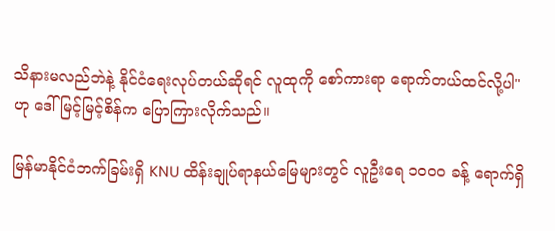သိနားမလည်ဘဲနဲ့ နိုင်ငံရေးလုပ်တယ်ဆိုရင် လူထုကို စော်ကားရာ ရောက်တယ်ထင်လို့ပါ" ဟု ဒေါ်မြင့်မြင့်စိန်က ပြောကြားလိုက်သည်။

မြန်မာနိုင်ငံဘက်ခြမ်းရှိ KNU ထိန်းချုပ်ရာနယ်မြေများတွင် လူဦးရေ ၁၀၀၀ ခန့် ရောက်ရှိ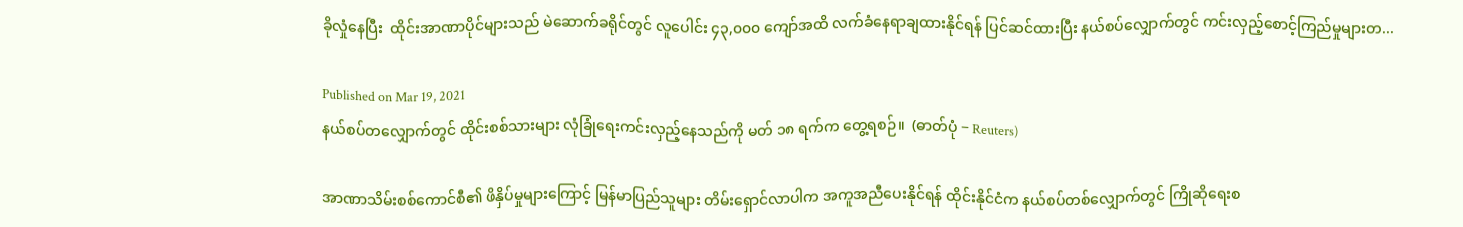ခိုလှုံနေပြီး  ထိုင်းအာဏာပိုင်များသည် မဲဆောက်ခရိုင်တွင် လူပေါင်း ၄၃,၀၀၀ ကျော်အထိ လက်ခံနေရာချထားနိုင်ရန် ပြင်ဆင်ထားပြီး နယ်စပ်လျှောက်တွင် ကင်းလှည့်စောင့်ကြည်မှုများတ...

Published on Mar 19, 2021
နယ်စပ်တလျှောက်တွင် ထိုင်းစစ်သားများ လုံခြုံရေးကင်းလှည့်နေသည်ကို မတ် ၁၈ ရက်က တွေ့ရစဉ်။  (ဓာတ်ပုံ − Reuters)

အာဏာသိမ်းစစ်ကောင်စီ၏ ဖိနှိပ်မှုများကြောင့် မြန်မာပြည်သူများ တိမ်းရှောင်လာပါက အကူအညီပေးနိုင်ရန် ထိုင်းနိုင်ငံက နယ်စပ်တစ်လျှောက်တွင် ကြိုဆိုရေးစ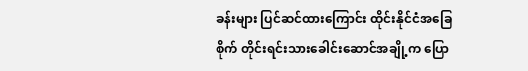ခန်းများ ပြင်ဆင်ထားကြောင်း ထိုင်းနိုင်ငံအခြေစိုက် တိုင်းရင်းသားခေါင်းဆောင်အချို့က ပြော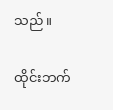သည်။

ထိုင်းဘက်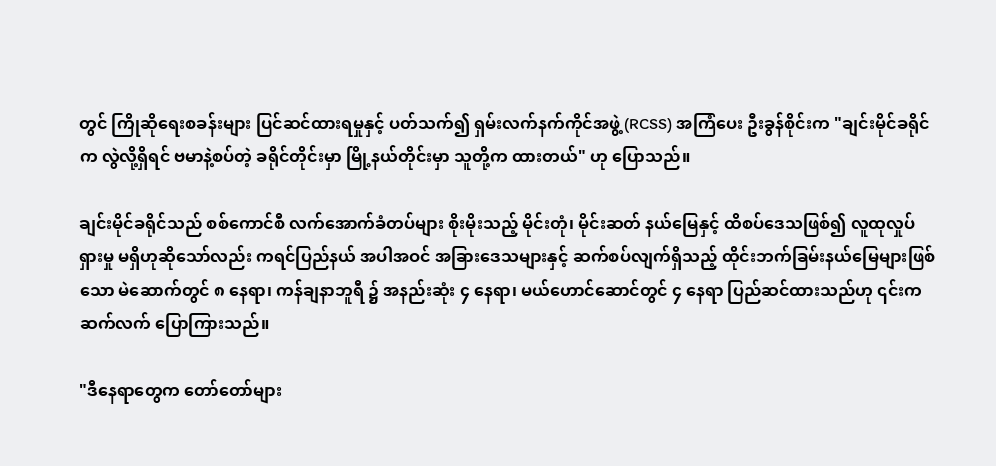တွင် ကြိုဆိုရေးစခန်းများ ပြင်ဆင်ထားရမှုနှင့် ပတ်သက်၍ ရှမ်းလက်နက်ကိုင်အဖွဲ့ (RCSS) အကြံပေး ဦးခွန်စိုင်းက "ချင်းမိုင်ခရိုင်က လွဲလို့ရှိရင် ဗမာနဲ့စပ်တဲ့ ခရိုင်တိုင်းမှာ မြို့နယ်တိုင်းမှာ သူတို့က ထားတယ်" ဟု ပြောသည်။

ချင်းမိုင်ခရိုင်သည် စစ်ကောင်စီ လက်အောက်ခံတပ်များ စိုးမိုးသည့် မိုင်းတုံ၊ မိုင်းဆတ် နယ်မြေနှင့် ထိစပ်ဒေသဖြစ်၍ လူထုလှုပ်ရှားမှု မရှိဟုဆိုသော်လည်း ကရင်ပြည်နယ် အပါအဝင် အခြားဒေသများနှင့် ဆက်စပ်လျက်ရှိသည့် ထိုင်းဘက်ခြမ်းနယ်မြေများဖြစ်သော မဲ‌ဆောက်တွင် ၈ နေရာ၊ ကန်ချနာဘူရီ ၌ အနည်းဆုံး ၄ နေရာ၊ မယ်ဟောင်ဆောင်တွင် ၄ နေရာ ပြည်ဆင်ထားသည်ဟု ၎င်းက ဆက်လက် ပြောကြားသည်။

"ဒီနေရာတွေက တော်တော်များ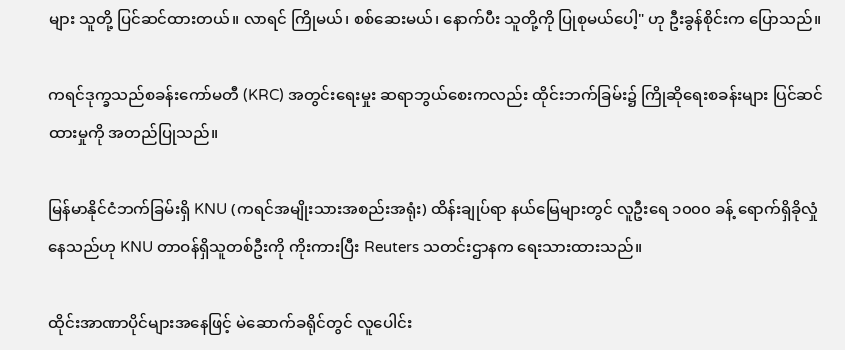များ သူတို့ ပြင်ဆင်ထားတယ်။ လာရင် ကြိုမယ်၊ စစ်ဆေးမယ်၊ နောက်ပီး သူတို့ကို ပြုစုမယ်ပေါ့" ဟု ဦးခွန်စိုင်းက ပြောသည်။

ကရင်ဒုက္ခသည်စခန်းကော်မတီ (KRC) အတွင်းရေးမှုး ဆရာဘွယ်စေးကလည်း ထိုင်းဘက်ခြမ်း၌ ကြိုဆိုရေးစခန်းများ ပြင်ဆင်ထားမှုကို အတည်ပြုသည်။

မြန်မာနိုင်ငံဘက်ခြမ်းရှိ KNU (ကရင်အမျိုးသားအစည်းအရုံး) ထိန်းချုပ်ရာ နယ်မြေများတွင် လူဦးရေ ၁၀၀၀ ခန့် ရောက်ရှိခိုလှုံနေသည်ဟု KNU တာဝန်ရှိသူတစ်ဦးကို ကိုးကားပြီး Reuters သတင်းဌာနက ရေးသားထားသည်။

ထိုင်းအာဏာပိုင်များအနေဖြင့် မဲဆောက်ခရိုင်တွင် လူပေါင်း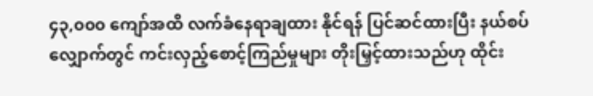၄၃,၀၀၀ ကျော်အထိ လက်ခံနေရာချထား နိုင်ရန် ပြင်ဆင်ထားပြီး နယ်စပ်လျှောက်တွင် ကင်းလှည့်စောင့်ကြည်မှုများ တိုးမြှင့်ထားသည်ဟု ထိုင်း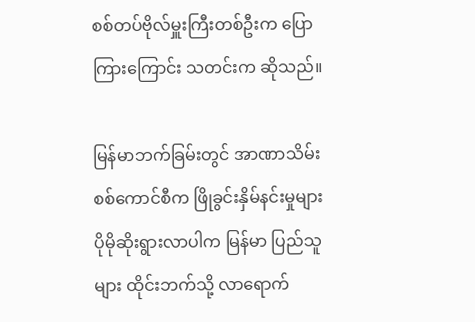စစ်တပ်ဗိုလ်မှူးကြီးတစ်ဦးက ပြောကြားကြောင်း သတင်းက ဆိုသည်။

မြန်မာဘက်ခြမ်းတွင် အာဏာသိမ်းစစ်ကောင်စီက ဖြိုခွင်းနှိမ်နင်းမှုများ ပိုမိုဆိုးရွားလာပါက မြန်မာ ပြည်သူများ ထိုင်းဘက်သို့ လာရောက်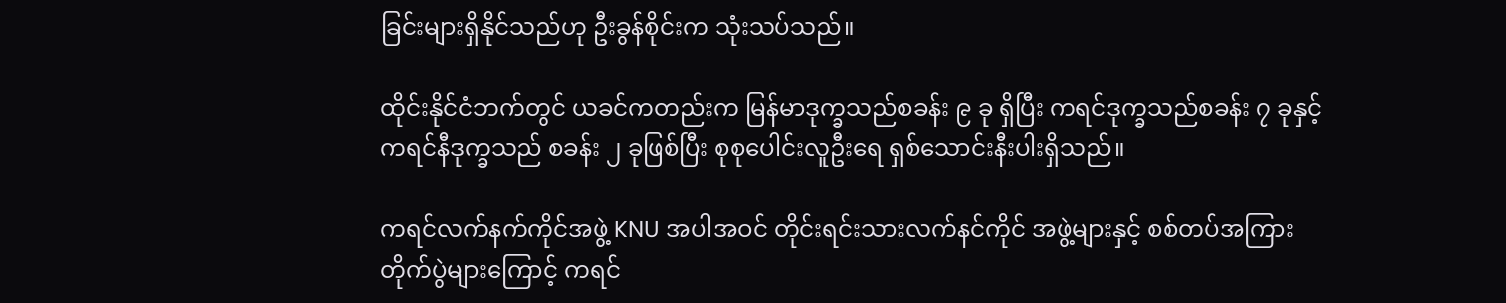ခြင်းများရှိနိုင်သည်ဟု ဦးခွန်စိုင်းက သုံးသပ်သည်။

ထိုင်းနိုင်ငံဘက်တွင် ယခင်ကတည်းက မြန်မာဒုက္ခသည်စခန်း ၉ ခု ရှိပြီး ကရင်ဒုက္ခသည်စခန်း ၇ ခုနှင့် ကရင်နီဒုက္ခသည် စခန်း ၂ ခုဖြစ်ပြီး စုစုပေါင်းလူဦးရေ ရှစ်သောင်းနီးပါးရှိသည်။

ကရင်လက်နက်ကိုင်အဖွဲ့ KNU အပါအဝင် တိုင်းရင်းသားလက်နင်ကိုင် အဖွဲ့များနှင့် စစ်တပ်အကြား တိုက်ပွဲများကြောင့် ကရင်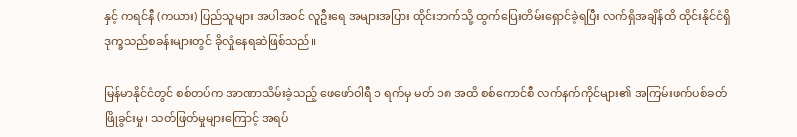နှင့် ကရင်နီ (ကယား) ပြည်သူများ အပါအဝင် လူဦးရေ အများအပြား ထိုင်းဘက်သို့ ထွက်ပြေးတိမ်းရှောင်ခဲ့ရပြီး လက်ရှိအချိန်ထိ ထိုင်းနိုင်ငံရှိ ဒုက္ခသည်စခန်းများတွင် ခိုလှုံနေရဆဲဖြစ်သည်။

မြန်မာနိုင်ငံတွင် စစ်တပ်က အာဏာသိမ်းခဲ့သည့် ဖေဖော်ဝါရီ ၁ ရက်မှ မတ် ၁၈ အထိ စစ်ကောင်စီ လက်နက်ကိုင်များ၏ အကြမ်းဖက်ပစ်ခတ်ဖြိုခွင်းမှု၊ သတ်ဖြတ်မှုများကြောင့် အရပ်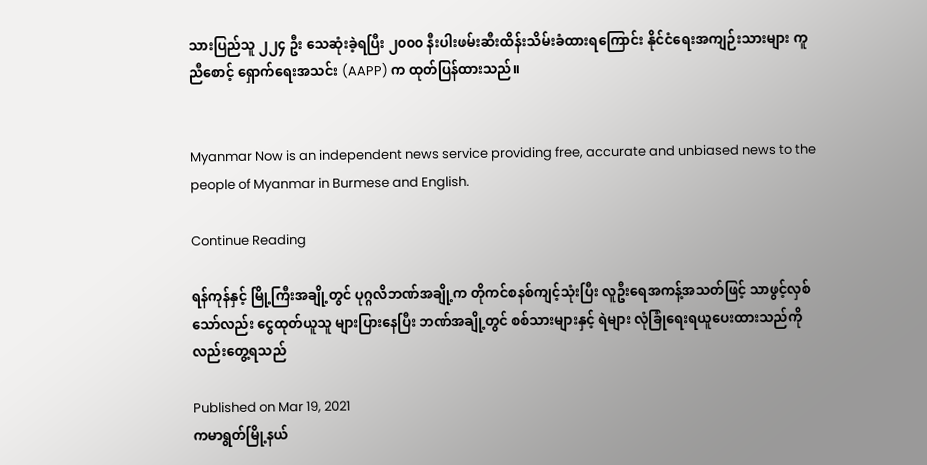သားပြည်သူ ၂၂၄ ဦး သေဆုံးခဲ့ရပြီး ၂၀၀၀ နီးပါးဖမ်းဆီးထိန်းသိမ်းခံထားရကြောင်း နိုင်ငံရေးအကျဉ်းသားများ ကူညီစောင့် ရှောက်ရေးအသင်း (AAPP) က ထုတ်ပြန်ထားသည်။


Myanmar Now is an independent news service providing free, accurate and unbiased news to the people of Myanmar in Burmese and English.

Continue Reading

ရန်ကုန်နှင့် မြို့ကြီးအချို့တွင် ပုဂ္ဂလိဘဏ်အချို့က တိုကင်စနစ်ကျင့်သုံးပြီး လူဦးရေအကန့်အသတ်ဖြင့် သာဖွင့်လှစ်သော်လည်း ငွေထုတ်ယူသူ များပြားနေပြီး ဘဏ်အချို့တွင် စစ်သားများနှင့် ရဲများ လုံခြုံရေးရယူပေးထားသည်ကိုလည်းတွေ့ရသည်

Published on Mar 19, 2021
ကမာရွတ်မြို့နယ်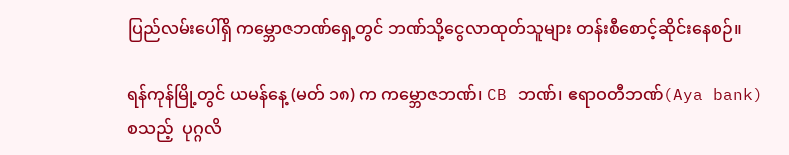ပြည်လမ်းပေါ်ရှိ ကမ္ဘောဇဘဏ်ရှေ့တွင် ဘဏ်သို့ငွေလာထုတ်သူများ တန်းစီစောင့်ဆိုင်းနေစဉ်။

ရန်ကုန်မြို့တွင် ယမန်နေ့ (မတ် ၁၈) က ကမ္ဘောဇဘဏ်၊ CB ဘဏ်၊ ဧရာဝတီဘဏ်(Aya bank) စသည့်  ပုဂ္ဂလိ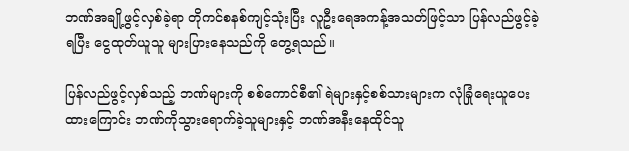ဘဏ်အချို့ဖွင့်လှစ်ခဲ့ရာ တိုကင်စနစ်ကျင့်သုံးပြီး လူဦးရေအကန့်အသတ်ဖြင့်သာ ပြန်လည်ဖွင့်ခဲ့ရပြီး ငွေထုတ်ယူသူ များပြားနေသည်ကို တွေ့ရသည်။

ပြန်လည်ဖွင့်လှစ်သည့် ဘဏ်များကို စစ်ကောင်စီ၏ ရဲများနှင့်စစ်သားများက လုံခြုံရေးယူပေးထားကြောင်း ဘဏ်ကိုသွားရောက်ခဲ့သူများနှင့် ဘဏ်အနီးနေထိုင်သူ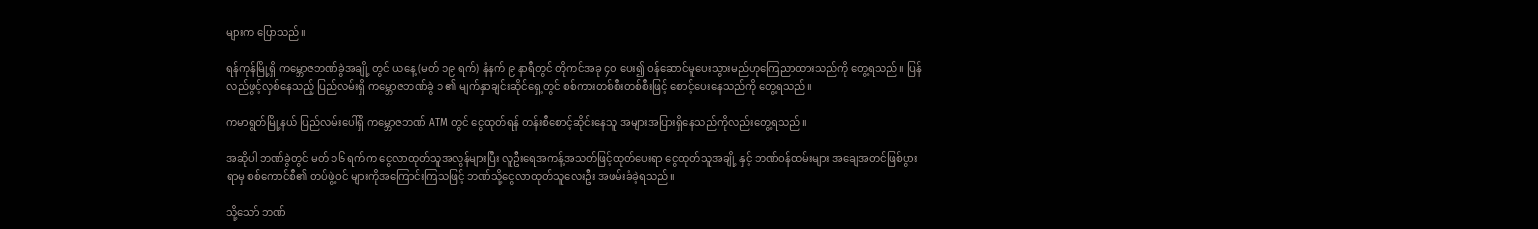များက ပြောသည်။

ရန်ကုန်မြို့ရှိ ကမ္ဘောဇဘဏ်ခွဲအချို့ တွင် ယနေ့ (မတ် ၁၉ ရက်) နံနက် ၉ နာရီတွင် တိုကင်အခု ၄၀ ပေး၍ ဝန်ဆောင်မူပေးသွားမည်ဟုကြေညာထားသည်ကို တွေ့ရသည်။ ပြန်လည်ဖွင့်လှစ်နေသည့် ပြည်လမ်းရှိ ကမ္ဘောဇဘဏ်ခွဲ ၁ ၏ မျက်နှာချင်းဆိုင်ရှေ့တွင် စစ်ကားတစ်စီးတစ်စီးဖြင့် စောင့်ပေးနေသည်ကို တွေ့ရသည်။

ကမာရွတ်မြို့နယ် ပြည်လမ်းပေါ်ရှိ ကမ္ဘောဇဘဏ် ATM တွင် ငွေထုတ်ရန် တန်းစီစောင့်ဆိုင်းနေသူ အများအပြားရှိနေသည်ကိုလည်းတွေ့ရသည်။

အဆိုပါ ဘဏ်ခွဲတွင် မတ် ၁၆ ရက်က ငွေလာထုတ်သူအလွန်များပြီး လူဦးရေအကန့်အသတ်ဖြင့်ထုတ်ပေးရာ ငွေထုတ်သူအချို့ နှင့် ဘဏ်ဝန်ထမ်းများ အချေအတင်ဖြစ်ပွားရာမှ စစ်ကောင်စီ၏ တပ်ဖွဲ့ဝင် များကိုအကြောင်းကြသဖြင့် ဘဏ်သို့ငွေလာထုတ်သူလေးဦး အဖမ်းခံခဲ့ရသည်။

သို့သော် ဘဏ်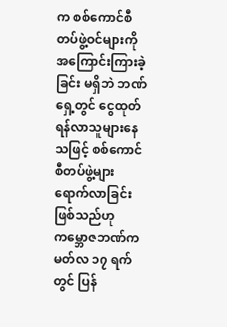က စစ်ကောင်စီတပ်ဖွဲ့ဝင်များကို အကြောင်းကြားခဲ့ခြင်း မရှိဘဲ ဘဏ်ရှေ့တွင် ငွေထုတ်ရန်လာသူများနေသဖြင့် စစ်ကောင်စီတပ်ဖွဲ့များ ရောက်လာခြင်းဖြစ်သည်ဟု ကမ္ဘောဇဘဏ်က မတ်လ ၁၇ ရက်တွင် ပြန်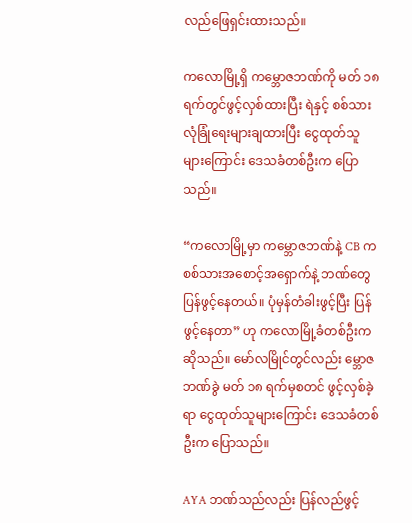လည်ဖြေရှင်းထားသည်။

ကလောမြို့ရှိ ကမ္ဘောဇဘဏ်ကို မတ် ၁၈ ရက်တွင်ဖွင့်လှစ်ထားပြီး ရဲနှင့် စစ်သားလုံခြုံရေးများချထားပြီး ငွေထုတ်သူများကြောင်း ဒေသခံတစ်ဦးက ပြောသည်။

“ကလောမြို့မှာ ကမ္ဘောဇဘဏ်နဲ့ CB က စစ်သားအစောင့်အရှောက်နဲ့ ဘဏ်တွေ ပြန်ဖွင့်နေတယ်။ ပုံမှန်တံခါးဖွင့်ပြီး ပြန်ဖွင့်နေတာ” ဟု ကလောမြို့ခံတစ်ဦးက ဆိုသည်။ မော်လမြိုင်တွင်လည်း မ္ဘောဇဘဏ်ခွဲ မတ် ၁၈ ရက်မှစတင် ဖွင့်လှစ်ခဲ့ရာ ငွေထုတ်သူများကြောင်း ဒေသခံတစ်ဦးက ပြောသည်။

AYA ဘဏ်သည်လည်း ပြန်လည်ဖွင့်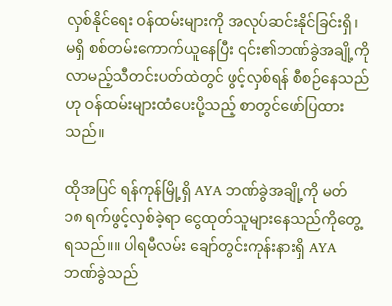လှစ်နိုင်ရေး ဝန်ထမ်းများကို အလုပ်ဆင်းနိုင်ခြင်းရှိ၊ မရှိ စစ်တမ်းကောက်ယူနေပြီး ၎င်း၏ဘဏ်ခွဲအချို့ကို လာမည့်သီတင်းပတ်ထဲတွင် ဖွင့်လှစ်ရန် စီစဉ်နေသည်ဟု ဝန်ထမ်းများထံပေးပို့သည့် စာတွင်ဖော်ပြထားသည်။

ထိုအပြင် ရန်ကုန်မြို့ရှိ AYA ဘဏ်ခွဲအချို့ကို မတ် ၁၈ ရက်ဖွင့်လှစ်ခဲ့ရာ ငွေထုတ်သူများနေသည်ကိုတွေ့ရသည်။။ ပါရမီလမ်း ချော်တွင်းကုန်းနားရှိ AYA ဘဏ်ခွဲသည်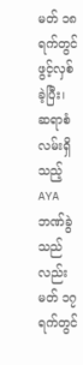မတ် ၁၈ ရက်တွင် ဖွင့်လှစ်ခဲ့ပြီး၊ ဆရာစံလမ်းရှိသည့် AYAဘဏ်ခွဲသည်လည်း မတ် ၁၇ ရက်တွင်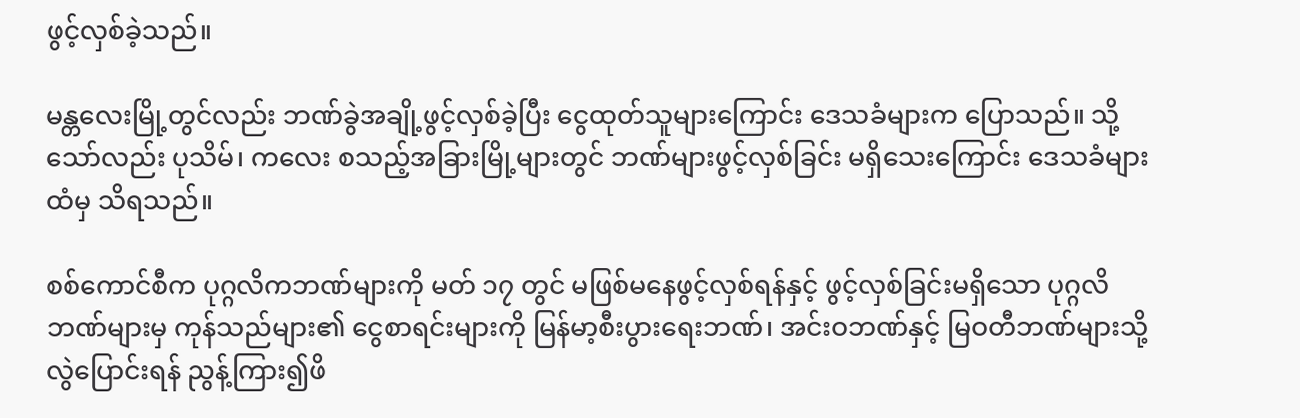ဖွင့်လှစ်ခဲ့သည်။

မန္တလေးမြို့တွင်လည်း ဘဏ်ခွဲအချို့ဖွင့်လှစ်ခဲ့ပြီး ငွေထုတ်သူများကြောင်း ဒေသခံများက ပြောသည်။ သို့သော်လည်း ပုသိမ်၊ ကလေး စသည့်အခြားမြို့များတွင် ဘဏ်များဖွင့်လှစ်ခြင်း မရှိသေးကြောင်း ဒေသခံများထံမှ သိရသည်။

စစ်ကောင်စီက ပုဂ္ဂလိကဘဏ်များကို မတ် ၁၇ တွင် မဖြစ်မနေဖွင့်လှစ်ရန်နှင့် ဖွင့်လှစ်ခြင်းမရှိသော ပုဂ္ဂလိဘဏ်များမှ ကုန်သည်များ၏ ငွေစာရင်းများကို မြန်မာ့စီးပွားရေးဘဏ်၊ အင်းဝဘဏ်နှင့် မြဝတီဘဏ်များသို့ လွဲပြောင်းရန် ညွန့်ကြား၍ဖိ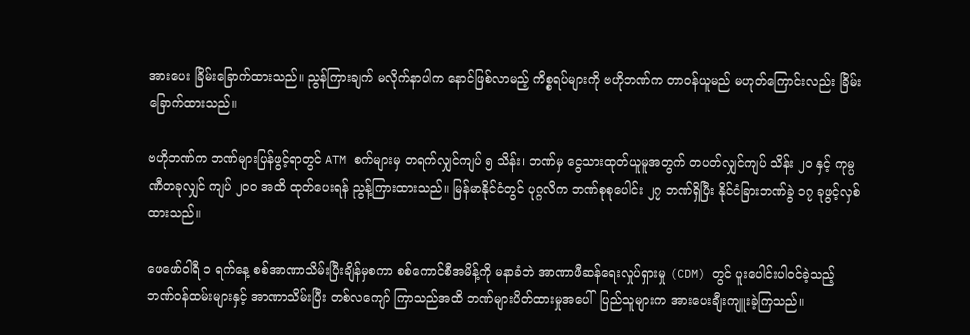အားပေး ခြိမ်းခြောက်ထားသည်။ ညွန်ကြားချက် မလိုက်နာပါက နောင်ဖြစ်လာမည့် ကိစ္စရပ်များကို ဗဟိုဘဏ်က တာဝန်ယူမည် မဟုတ်ကြောင်းလည်း ခြိမ်းခြောက်ထားသည်။

ဗဟိုဘဏ်က ဘဏ်များပြန်ဖွင့်ရာတွင် ATM စက်များမှ တရက်လျှင်ကျပ် ၅ သိန်း၊ ဘဏ်မှ ငွေသားထုတ်ယူမူအတွက် တပတ်လျှင်ကျပ် သိန်း ၂၀ နှင့် ကုမ္ပဏီတခုလျှင် ကျပ် ၂၀၀ အထိ ထုတ်ပေးရန် ညွန့်ကြားထားသည်။ မြန်မာနိုင်ငံတွင် ပုဂ္ဂလိက ဘဏ်စုစုပေါင်း ၂၇ ဘဏ်ရှိပြီး နိုင်ငံခြားဘဏ်ခွဲ ၁၇ ခုဖွင့်လှစ်ထားသည်။

ဖေဖော်ဝါရီ ၁ ရက်နေ့ စစ်အာဏာသိမ်းပြီးချိန်မှစကာ စစ်ကောင်စီအမိန့်ကို မနာခံဘဲ အာဏာဖီဆန်ရေးလှုပ်ရှားမှု (CDM) တွင် ပူးပေါင်းပါဝင်ခဲ့သည့် ဘဏ်ဝန်ထမ်းများနှင့် အာဏာသိမ်းပြီး တစ်လကျော် ကြာသည်အထိ ဘဏ်များပိတ်ထားမှုအပေါ်  ပြည်သူများက အားပေးချီးကျူးခဲ့ကြသည်။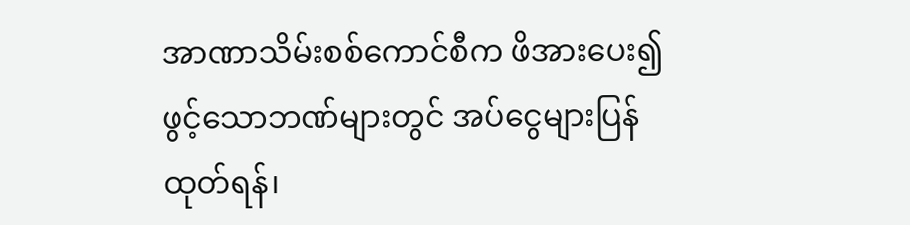အာဏာသိမ်းစစ်ကောင်စီက ဖိအားပေး၍ ဖွင့်သောဘဏ်များတွင် အပ်ငွေများပြန်ထုတ်ရန်၊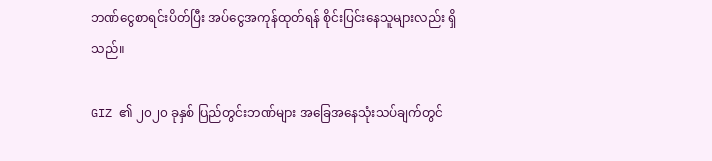ဘဏ်ငွေစာရင်းပိတ်ပြီး အပ်ငွေအကုန်ထုတ်ရန် စိုင်းပြင်းနေသူများလည်း ရှိသည်။

GIZ ၏ ၂၀၂၀ ခုနှစ် ပြည်တွင်းဘဏ်များ အခြေအနေသုံးသပ်ချက်တွင်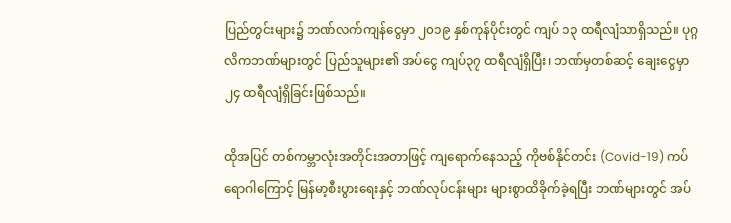ပြည်တွင်းများ၌ ဘဏ်လက်ကျန်ငွေမှာ ၂၀၁၉ နှစ်ကုန်ပိုင်းတွင် ကျပ် ၁၃ ထရီလျံသာရှိသည်။ ပုဂ္ဂလိကဘဏ်များတွင် ပြည်သူများ၏ အပ်ငွေ ကျပ်၃၇ ထရီလျံရှိပြီး၊ ဘဏ်မှတစ်ဆင့် ချေးငွေမှာ ၂၄ ထရီလျံရှိခြင်းဖြစ်သည်။

ထိုအပြင် တစ်ကမ္ဘာလုံးအတိုင်းအတာဖြင့် ကျရောက်နေသည့် ကိုဗစ်နိုင်တင်း (Covid-19) ကပ်ရောဂါကြောင့် မြန်မာ့စီးပွားရေးနှင့် ဘဏ်လုပ်ငန်းများ များစွာထိခိုက်ခဲ့ရပြီး ဘဏ်များတွင် အပ်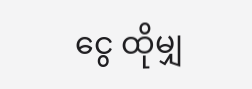ငွေ ထိုမျှ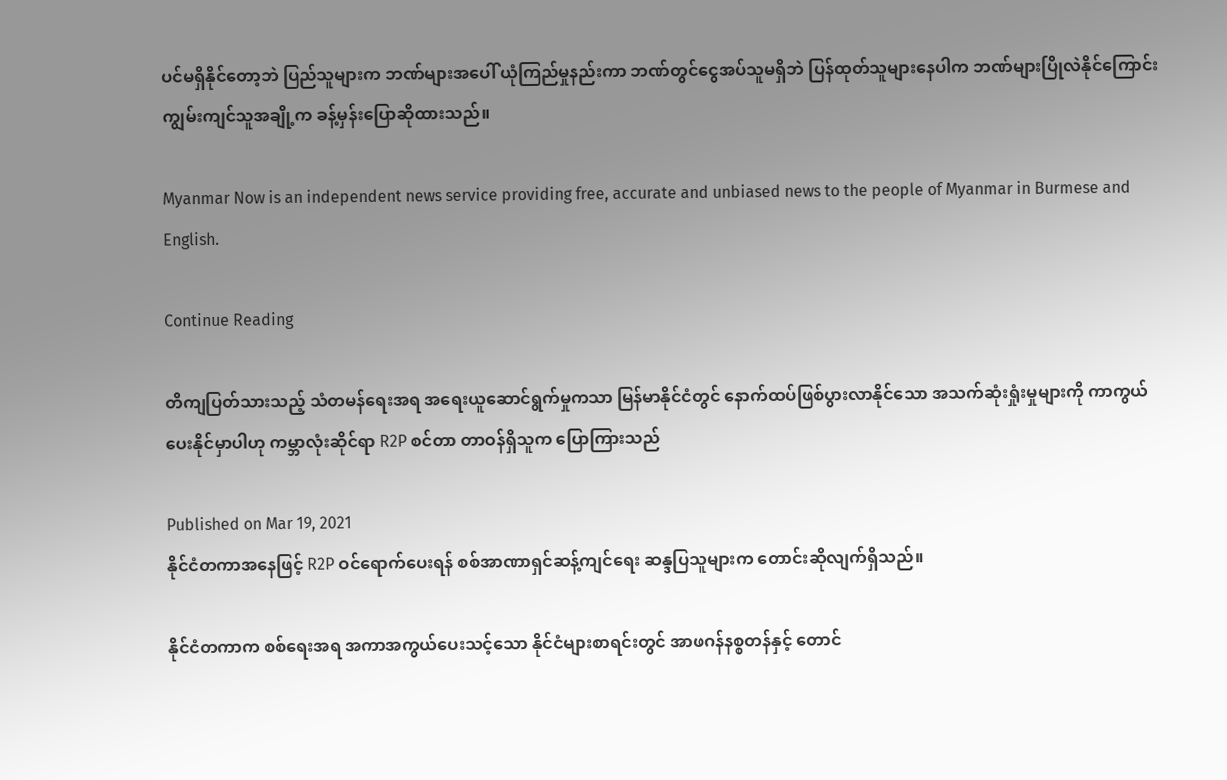ပင်မရှိနိုင်တော့ဘဲ ပြည်သူများက ဘဏ်များအပေါ် ယုံကြည်မှုနည်းကာ ဘဏ်တွင်ငွေအပ်သူမရှိဘဲ ပြန်ထုတ်သူများနေပါက ဘဏ်များပြိုလဲနိုင်ကြောင်း ကျွမ်းကျင်သူအချို့က ခန့်မှန်းပြောဆိုထားသည်။

Myanmar Now is an independent news service providing free, accurate and unbiased news to the people of Myanmar in Burmese and English.

Continue Reading

တိကျပြတ်သားသည့် သံတမန်ရေးအရ အရေးယူဆောင်ရွက်မှုကသာ မြန်မာနိုင်ငံတွင် နောက်ထပ်ဖြစ်ပွားလာနိုင်သော အသက်ဆုံးရှုံးမှုများကို ကာကွယ်ပေးနိုင်မှာပါဟု ကမ္ဘာလုံးဆိုင်ရာ R2P စင်တာ တာဝန်ရှိသူက ပြောကြားသည်

Published on Mar 19, 2021
နိုင်ငံတကာအနေဖြင့် R2P ဝင်ရောက်ပေးရန် စစ်အာဏာရှင်ဆန့်ကျင်ရေး ဆန္ဒပြသူများက တောင်းဆိုလျက်ရှိသည်။

နိုင်ငံတကာက စစ်ရေးအရ အကာအကွယ်ပေးသင့်သော နိုင်ငံများစာရင်းတွင် အာဖဂန်နစ္စတန်နှင့် တောင်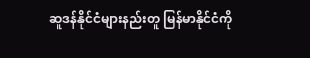ဆူဒန်နိုင်ငံများနည်းတူ မြန်မာနိုင်ငံကို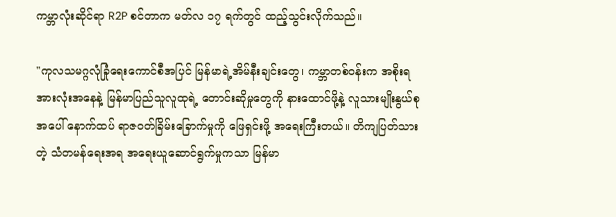ကမ္ဘာလုံးဆိုင်ရာ R2P စင်တာက မတ်လ ၁၇ ရက်တွင် ထည့်သွင်းလိုက်သည်။

''ကုလသမဂ္ဂလုံခြုံရေးကောင်စီအပြင် မြန်မာရဲ့အိမ်နီးချင်းတွေ၊ ကမ္ဘာတစ်ဝန်းက အစိုးရအားလုံးအနေနဲ့ မြန်မာပြည်သူလူထုရဲ့ တောင်းဆိုမှုတွေကို နားထောင်ဖို့နဲ့ လူသားမျိုးနွယ်စုအပေါ် နောက်ထပ် ရာဇဝတ်ခြိမ်းခြောက်မှုကို ဖြေရှင်းဖို့ အရေးကြီးတယ်။ တိကျပြတ်သားတဲ့ သံတမန်ရေးအရ အရေးယူဆောင်ရွက်မှုကသာ မြန်မာ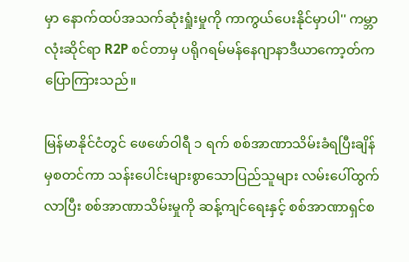မှာ နောက်ထပ်အသက်ဆုံးရှုံးမှုကို ကာကွယ်ပေးနိုင်မှာပါ'' ကမ္ဘာလုံးဆိုင်ရာ R2P စင်တာမှ ပရိုဂရမ်မန်နေဂျာနာဒီယာကော့တ်က ပြောကြားသည်။

မြန်မာနိုင်ငံတွင် ဖေဖော်ဝါရီ ၁ ရက် စစ်အာဏာသိမ်းခံရပြီးချိန်မှစတင်ကာ သန်းပေါင်းများစွာသောပြည်သူများ လမ်းပေါ်ထွက်လာပြီး စစ်အာဏာသိမ်းမှုကို ဆန့်ကျင်ရေးနှင့် စစ်အာဏာရှင်စ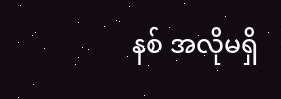နစ် အလိုမရှိ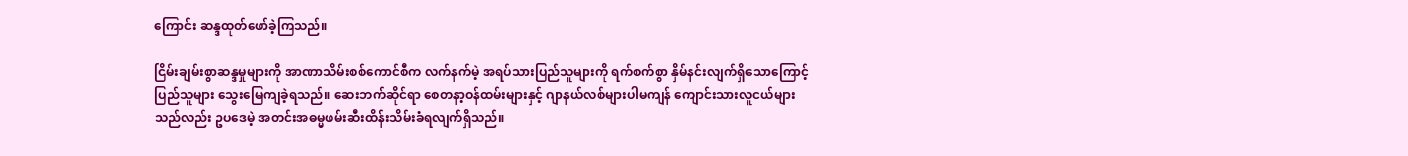ကြောင်း ဆန္ဒထုတ်ဖော်ခဲ့ကြသည်။

ငြိမ်းချမ်းစွာဆန္ဒမှုများကို အာဏာသိမ်းစစ်ကောင်စီက လက်နက်မဲ့ အရပ်သားပြည်သူများကို ရက်စက်စွာ နှိမ်နင်းလျက်ရှိသောကြောင့် ပြည်သူများ သွေးမြေကျခဲ့ရသည်။ ဆေးဘက်ဆိုင်ရာ စေတနာ့ဝန်ထမ်းများနှင့် ဂျာနယ်လစ်များပါမကျန် ကျောင်းသားလူငယ်များသည်လည်း ဥပဒေမဲ့ အတင်းအဓမ္မဖမ်းဆီးထိန်းသိမ်းခံရလျက်ရှိသည်။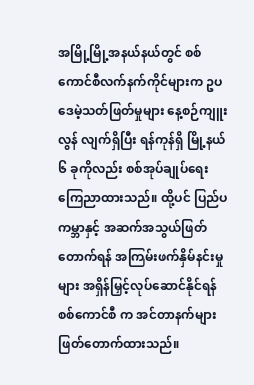အမြို့မြို့အနယ်နယ်တွင် စစ်ကောင်စီလက်နက်ကိုင်များက ဥပဒေမဲ့သတ်ဖြတ်မှုများ နေ့စဉ်ကျူးလွန် လျက်ရှိပြီး ရန်ကုန်ရှိ မြို့နယ် ၆ ခုကိုလည်း စစ်အုပ်ချုပ်ရေး ကြေညာထားသည်။ ထို့ပင် ပြည်ပကမ္ဘာနှင့် အဆက်အသွယ်ဖြတ်တောက်ရန် အကြမ်းဖက်နှိမ်နင်းမှုများ အရှိန်မြှင့်လုပ်ဆောင်နိုင်ရန် စစ်ကောင်စီ က အင်တာနက်များ ဖြတ်တောက်ထားသည်။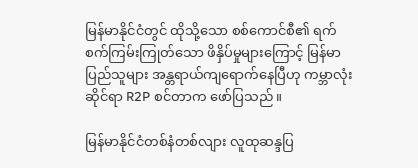မြန်မာနိုင်ငံတွင် ထိုသို့သော စစ်ကောင်စီ၏ ရက်စက်ကြမ်းကြုတ်သော ဖိနှိပ်မှုများကြောင့် မြန်မာပြည်သူများ အန္တရာယ်ကျရောက်နေပြီဟု ကမ္ဘာလုံးဆိုင်ရာ R2P စင်တာက ဖော်ပြသည်။

မြန်မာနိုင်ငံတစ်နံတစ်လျား လူထုဆန္ဒပြ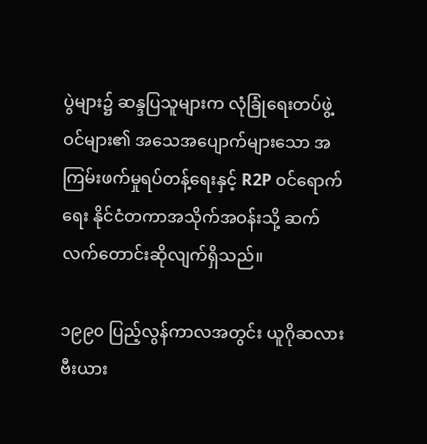ပွဲများ၌ ဆန္ဒပြသူများက လုံခြုံရေးတပ်ဖွဲ့ဝင်များ၏ အသေအပျောက်များသော အကြမ်းဖက်မှုရပ်တန့်ရေးနှင့် R2P ဝင်ရောက်ရေး နိုင်ငံတကာအသိုက်အဝန်းသို့ ဆက်လက်တောင်းဆိုလျက်ရှိသည်။

၁၉၉၀ ပြည့်လွန်ကာလအတွင်း ယူဂိုဆလားဗီးယား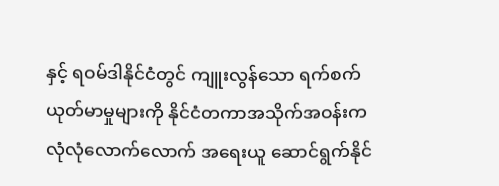နှင့် ရဝမ်ဒါနိုင်ငံတွင် ကျူးလွန်သော ရက်စက် ယုတ်မာမှုများကို နိုင်ငံတကာအသိုက်အဝန်းက လုံလုံလောက်လောက် အရေးယူ ဆောင်ရွက်နိုင်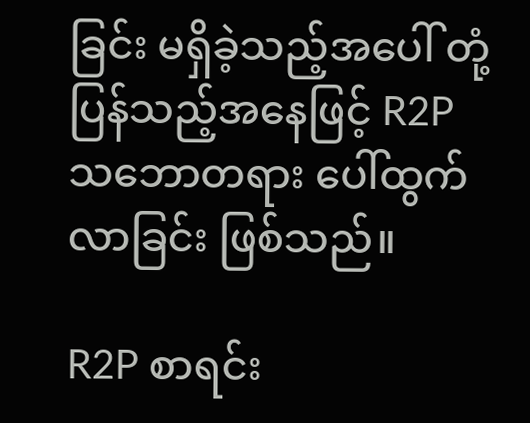ခြင်း မရှိခဲ့သည့်အပေါ် တုံ့ပြန်သည့်အနေဖြင့် R2P သဘောတရား ပေါ်ထွက်လာခြင်း ဖြစ်သည်။

R2P စာရင်း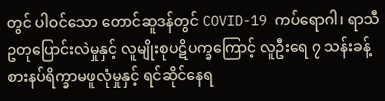တွင် ပါဝင်သော တောင်ဆူဒန်တွင် COVID-19 ကပ်ရောဂါ၊ ရာသီဥတုပြောင်းလဲမှုနှင့် လူမျိုးစုပဋိပက္ခကြောင့် လူဦးရေ ၇ သန်းခန့် စားနပ်ရိက္ခာမဖူလုံမှုနှင့် ရင်ဆိုင်နေရ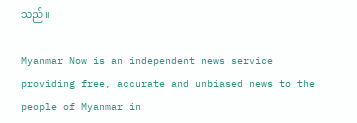သည်။

Myanmar Now is an independent news service providing free, accurate and unbiased news to the people of Myanmar in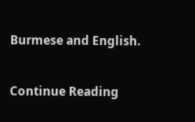Burmese and English.

Continue Reading